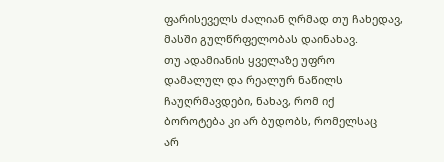ფარისეველს ძალიან ღრმად თუ ჩახედავ,
მასში გულწრფელობას დაინახავ.
თუ ადამიანის ყველაზე უფრო
დამალულ და რეალურ ნაწილს
ჩაუღრმავდები, ნახავ, რომ იქ
ბოროტება კი არ ბუდობს, რომელსაც
არ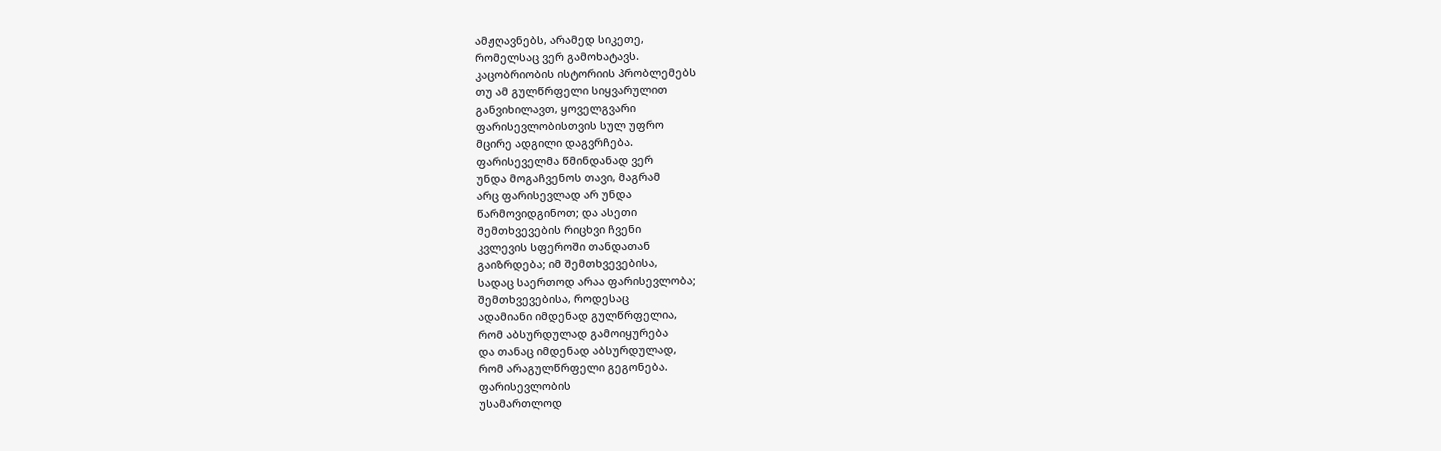ამჟღავნებს, არამედ სიკეთე,
რომელსაც ვერ გამოხატავს.
კაცობრიობის ისტორიის პრობლემებს
თუ ამ გულწრფელი სიყვარულით
განვიხილავთ, ყოველგვარი
ფარისევლობისთვის სულ უფრო
მცირე ადგილი დაგვრჩება.
ფარისეველმა წმინდანად ვერ
უნდა მოგაჩვენოს თავი, მაგრამ
არც ფარისევლად არ უნდა
წარმოვიდგინოთ; და ასეთი
შემთხვევების რიცხვი ჩვენი
კვლევის სფეროში თანდათან
გაიზრდება; იმ შემთხვევებისა,
სადაც საერთოდ არაა ფარისევლობა;
შემთხვევებისა, როდესაც
ადამიანი იმდენად გულწრფელია,
რომ აბსურდულად გამოიყურება
და თანაც იმდენად აბსურდულად,
რომ არაგულწრფელი გეგონება.
ფარისევლობის
უსამართლოდ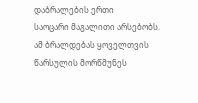დაბრალების ერთი
საოცარი მაგალითი არსებობს.
ამ ბრალდებას ყოველთვის
წარსულის მორწმუნეს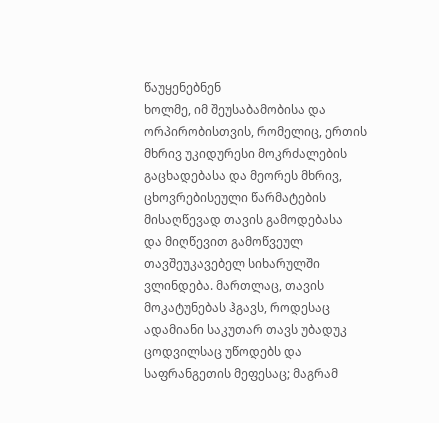წაუყენებნენ
ხოლმე, იმ შეუსაბამობისა და
ორპირობისთვის, რომელიც, ერთის
მხრივ უკიდურესი მოკრძალების
გაცხადებასა და მეორეს მხრივ,
ცხოვრებისეული წარმატების
მისაღწევად თავის გამოდებასა
და მიღწევით გამოწვეულ
თავშეუკავებელ სიხარულში
ვლინდება. მართლაც, თავის
მოკატუნებას ჰგავს, როდესაც
ადამიანი საკუთარ თავს უბადუკ
ცოდვილსაც უწოდებს და
საფრანგეთის მეფესაც; მაგრამ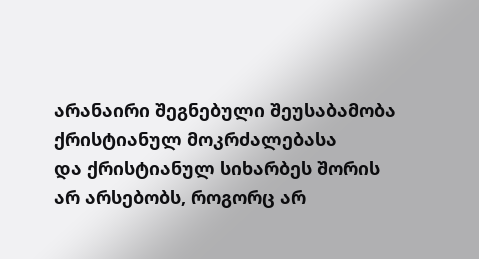არანაირი შეგნებული შეუსაბამობა
ქრისტიანულ მოკრძალებასა
და ქრისტიანულ სიხარბეს შორის
არ არსებობს, როგორც არ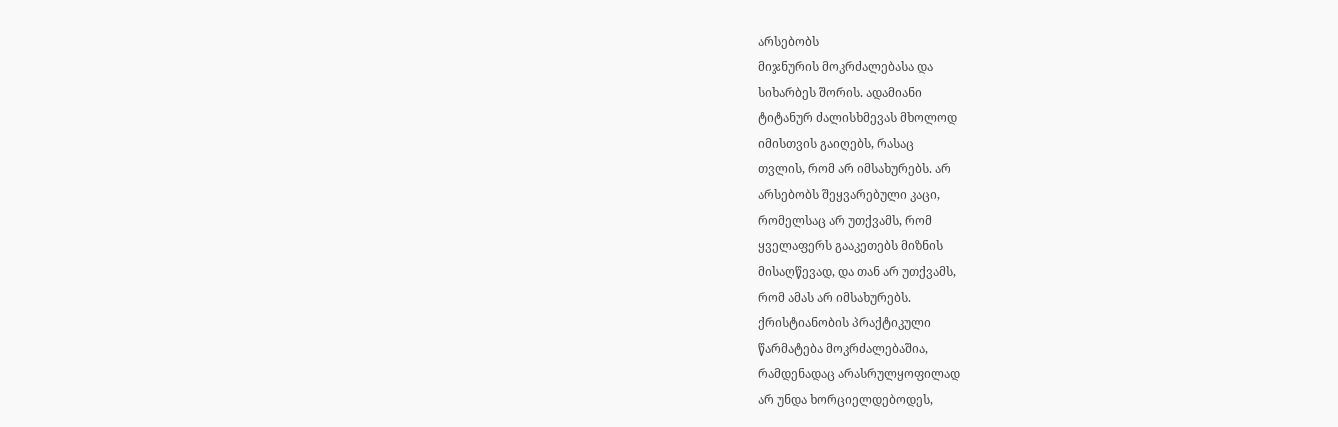არსებობს
მიჯნურის მოკრძალებასა და
სიხარბეს შორის. ადამიანი
ტიტანურ ძალისხმევას მხოლოდ
იმისთვის გაიღებს, რასაც
თვლის, რომ არ იმსახურებს. არ
არსებობს შეყვარებული კაცი,
რომელსაც არ უთქვამს, რომ
ყველაფერს გააკეთებს მიზნის
მისაღწევად, და თან არ უთქვამს,
რომ ამას არ იმსახურებს.
ქრისტიანობის პრაქტიკული
წარმატება მოკრძალებაშია,
რამდენადაც არასრულყოფილად
არ უნდა ხორციელდებოდეს,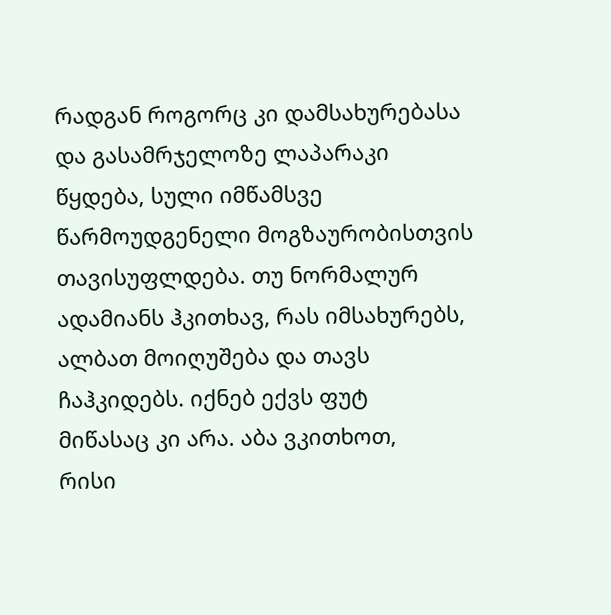რადგან როგორც კი დამსახურებასა
და გასამრჯელოზე ლაპარაკი
წყდება, სული იმწამსვე
წარმოუდგენელი მოგზაურობისთვის
თავისუფლდება. თუ ნორმალურ
ადამიანს ჰკითხავ, რას იმსახურებს,
ალბათ მოიღუშება და თავს
ჩაჰკიდებს. იქნებ ექვს ფუტ
მიწასაც კი არა. აბა ვკითხოთ,
რისი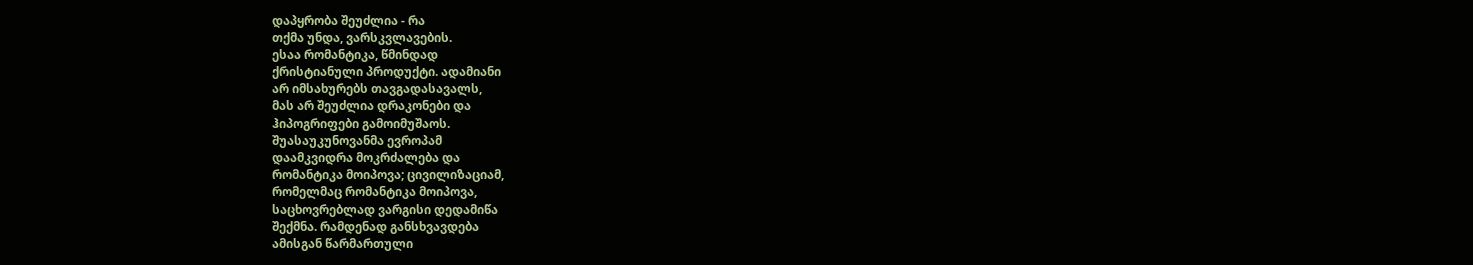დაპყრობა შეუძლია - რა
თქმა უნდა, ვარსკვლავების.
ესაა რომანტიკა, წმინდად
ქრისტიანული პროდუქტი. ადამიანი
არ იმსახურებს თავგადასავალს,
მას არ შეუძლია დრაკონები და
ჰიპოგრიფები გამოიმუშაოს.
შუასაუკუნოვანმა ევროპამ
დაამკვიდრა მოკრძალება და
რომანტიკა მოიპოვა; ცივილიზაციამ,
რომელმაც რომანტიკა მოიპოვა,
საცხოვრებლად ვარგისი დედამიწა
შექმნა. რამდენად განსხვავდება
ამისგან წარმართული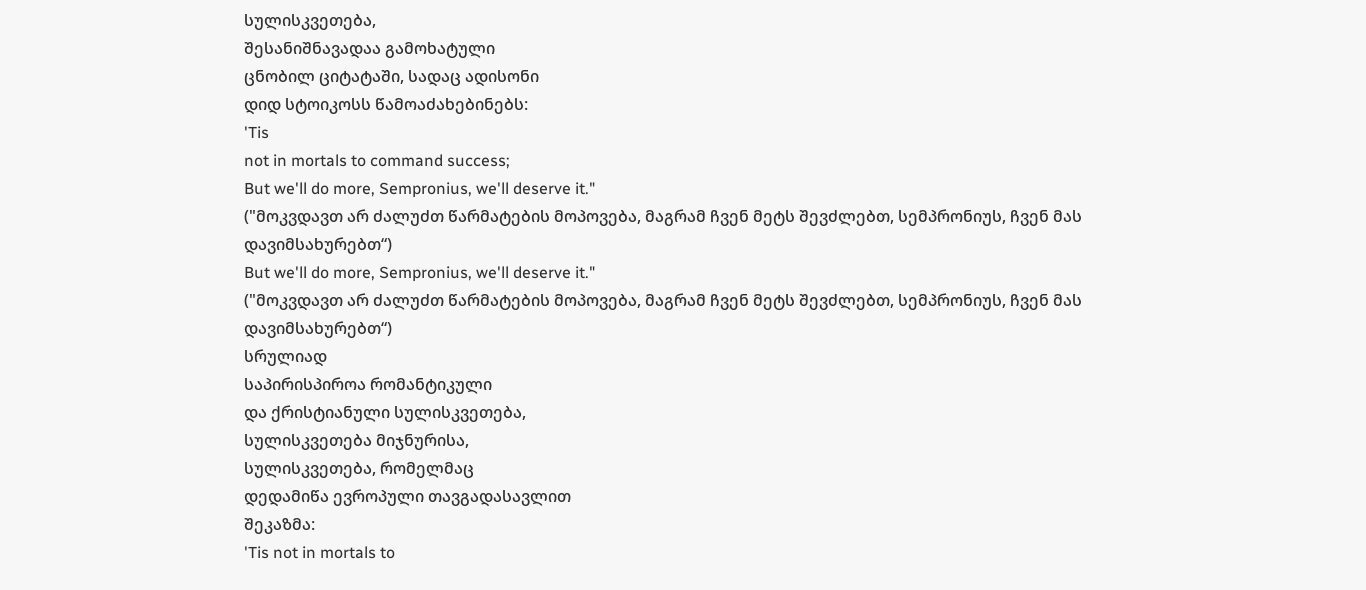სულისკვეთება,
შესანიშნავადაა გამოხატული
ცნობილ ციტატაში, სადაც ადისონი
დიდ სტოიკოსს წამოაძახებინებს:
'Tis
not in mortals to command success;
But we'll do more, Sempronius, we'll deserve it."
("მოკვდავთ არ ძალუძთ წარმატების მოპოვება, მაგრამ ჩვენ მეტს შევძლებთ, სემპრონიუს, ჩვენ მას დავიმსახურებთ“)
But we'll do more, Sempronius, we'll deserve it."
("მოკვდავთ არ ძალუძთ წარმატების მოპოვება, მაგრამ ჩვენ მეტს შევძლებთ, სემპრონიუს, ჩვენ მას დავიმსახურებთ“)
სრულიად
საპირისპიროა რომანტიკული
და ქრისტიანული სულისკვეთება,
სულისკვეთება მიჯნურისა,
სულისკვეთება, რომელმაც
დედამიწა ევროპული თავგადასავლით
შეკაზმა:
'Tis not in mortals to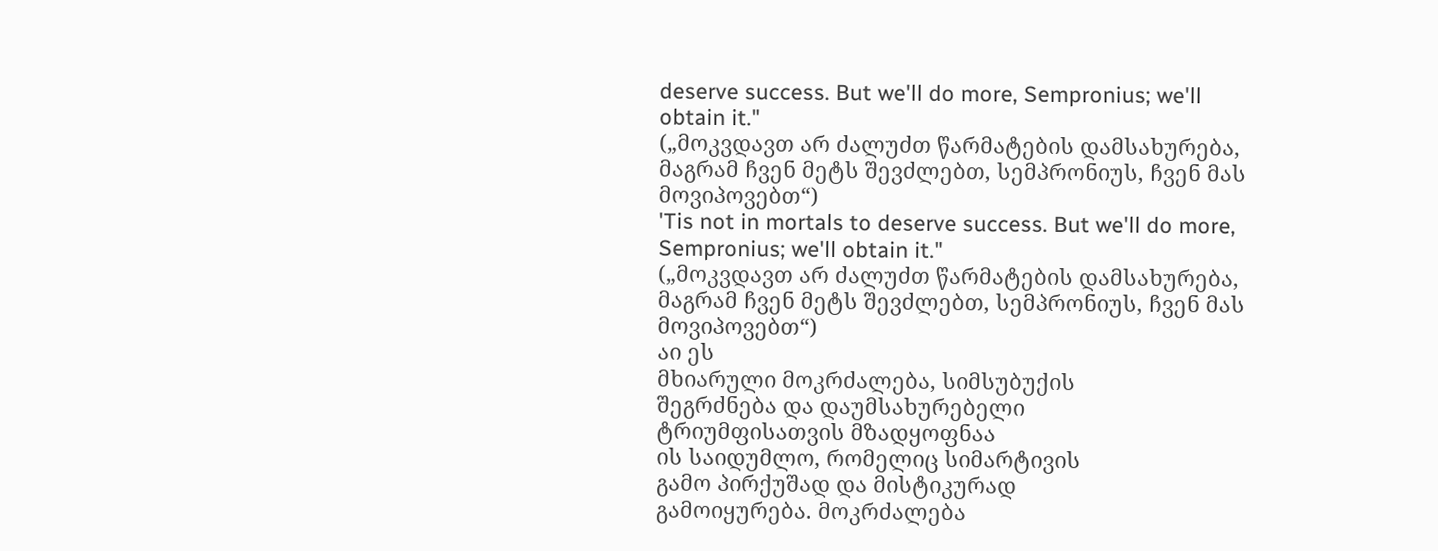deserve success. But we'll do more, Sempronius; we'll obtain it."
(„მოკვდავთ არ ძალუძთ წარმატების დამსახურება, მაგრამ ჩვენ მეტს შევძლებთ, სემპრონიუს, ჩვენ მას მოვიპოვებთ“)
'Tis not in mortals to deserve success. But we'll do more, Sempronius; we'll obtain it."
(„მოკვდავთ არ ძალუძთ წარმატების დამსახურება, მაგრამ ჩვენ მეტს შევძლებთ, სემპრონიუს, ჩვენ მას მოვიპოვებთ“)
აი ეს
მხიარული მოკრძალება, სიმსუბუქის
შეგრძნება და დაუმსახურებელი
ტრიუმფისათვის მზადყოფნაა
ის საიდუმლო, რომელიც სიმარტივის
გამო პირქუშად და მისტიკურად
გამოიყურება. მოკრძალება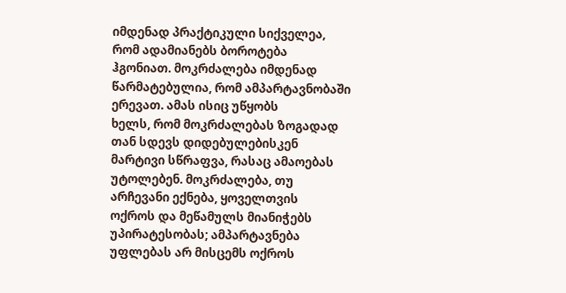იმდენად პრაქტიკული სიქველეა,
რომ ადამიანებს ბოროტება
ჰგონიათ. მოკრძალება იმდენად
წარმატებულია, რომ ამპარტავნობაში
ერევათ. ამას ისიც უწყობს
ხელს, რომ მოკრძალებას ზოგადად
თან სდევს დიდებულებისკენ
მარტივი სწრაფვა, რასაც ამაოებას
უტოლებენ. მოკრძალება, თუ
არჩევანი ექნება, ყოველთვის
ოქროს და მეწამულს მიანიჭებს
უპირატესობას; ამპარტავნება
უფლებას არ მისცემს ოქროს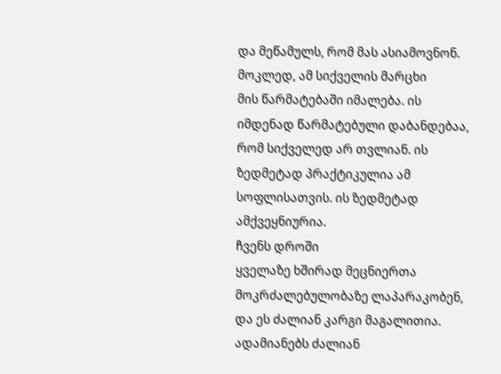და მეწამულს, რომ მას ასიამოვნონ.
მოკლედ, ამ სიქველის მარცხი
მის წარმატებაში იმალება. ის
იმდენად წარმატებული დაბანდებაა,
რომ სიქველედ არ თვლიან. ის
ზედმეტად პრაქტიკულია ამ
სოფლისათვის. ის ზედმეტად
ამქვეყნიურია.
ჩვენს დროში
ყველაზე ხშირად მეცნიერთა
მოკრძალებულობაზე ლაპარაკობენ,
და ეს ძალიან კარგი მაგალითია.
ადამიანებს ძალიან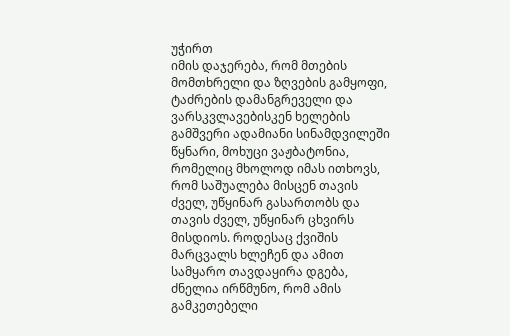უჭირთ
იმის დაჯერება, რომ მთების
მომთხრელი და ზღვების გამყოფი,
ტაძრების დამანგრეველი და
ვარსკვლავებისკენ ხელების
გამშვერი ადამიანი სინამდვილეში
წყნარი, მოხუცი ვაჟბატონია,
რომელიც მხოლოდ იმას ითხოვს,
რომ საშუალება მისცენ თავის
ძველ, უწყინარ გასართობს და
თავის ძველ, უწყინარ ცხვირს
მისდიოს. როდესაც ქვიშის
მარცვალს ხლეჩენ და ამით
სამყარო თავდაყირა დგება,
ძნელია ირწმუნო, რომ ამის
გამკეთებელი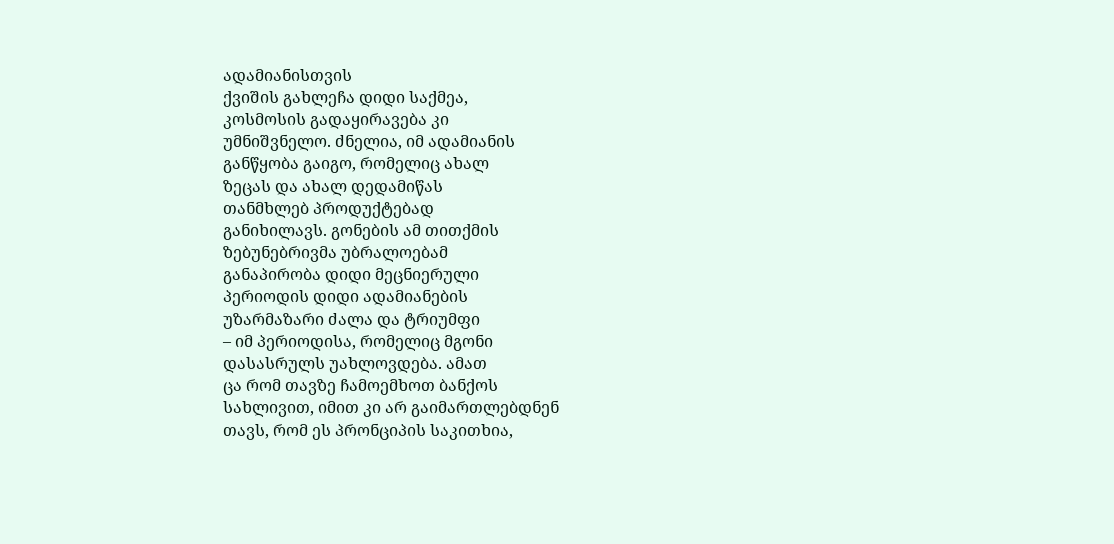ადამიანისთვის
ქვიშის გახლეჩა დიდი საქმეა,
კოსმოსის გადაყირავება კი
უმნიშვნელო. ძნელია, იმ ადამიანის
განწყობა გაიგო, რომელიც ახალ
ზეცას და ახალ დედამიწას
თანმხლებ პროდუქტებად
განიხილავს. გონების ამ თითქმის
ზებუნებრივმა უბრალოებამ
განაპირობა დიდი მეცნიერული
პერიოდის დიდი ადამიანების
უზარმაზარი ძალა და ტრიუმფი
– იმ პერიოდისა, რომელიც მგონი
დასასრულს უახლოვდება. ამათ
ცა რომ თავზე ჩამოემხოთ ბანქოს
სახლივით, იმით კი არ გაიმართლებდნენ
თავს, რომ ეს პრონციპის საკითხია,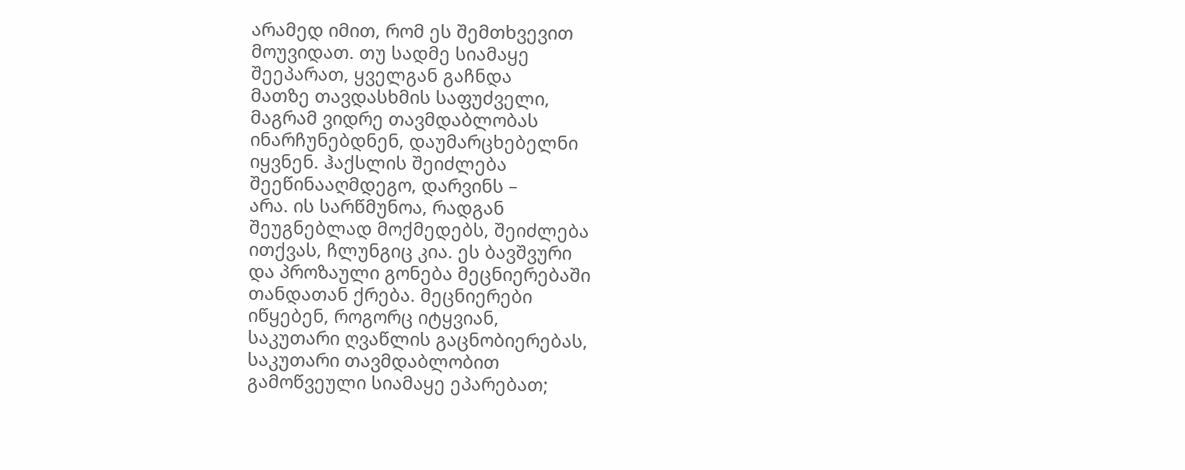არამედ იმით, რომ ეს შემთხვევით
მოუვიდათ. თუ სადმე სიამაყე
შეეპარათ, ყველგან გაჩნდა
მათზე თავდასხმის საფუძველი,
მაგრამ ვიდრე თავმდაბლობას
ინარჩუნებდნენ, დაუმარცხებელნი
იყვნენ. ჰაქსლის შეიძლება
შეეწინააღმდეგო, დარვინს –
არა. ის სარწმუნოა, რადგან
შეუგნებლად მოქმედებს, შეიძლება
ითქვას, ჩლუნგიც კია. ეს ბავშვური
და პროზაული გონება მეცნიერებაში
თანდათან ქრება. მეცნიერები
იწყებენ, როგორც იტყვიან,
საკუთარი ღვაწლის გაცნობიერებას,
საკუთარი თავმდაბლობით
გამოწვეული სიამაყე ეპარებათ;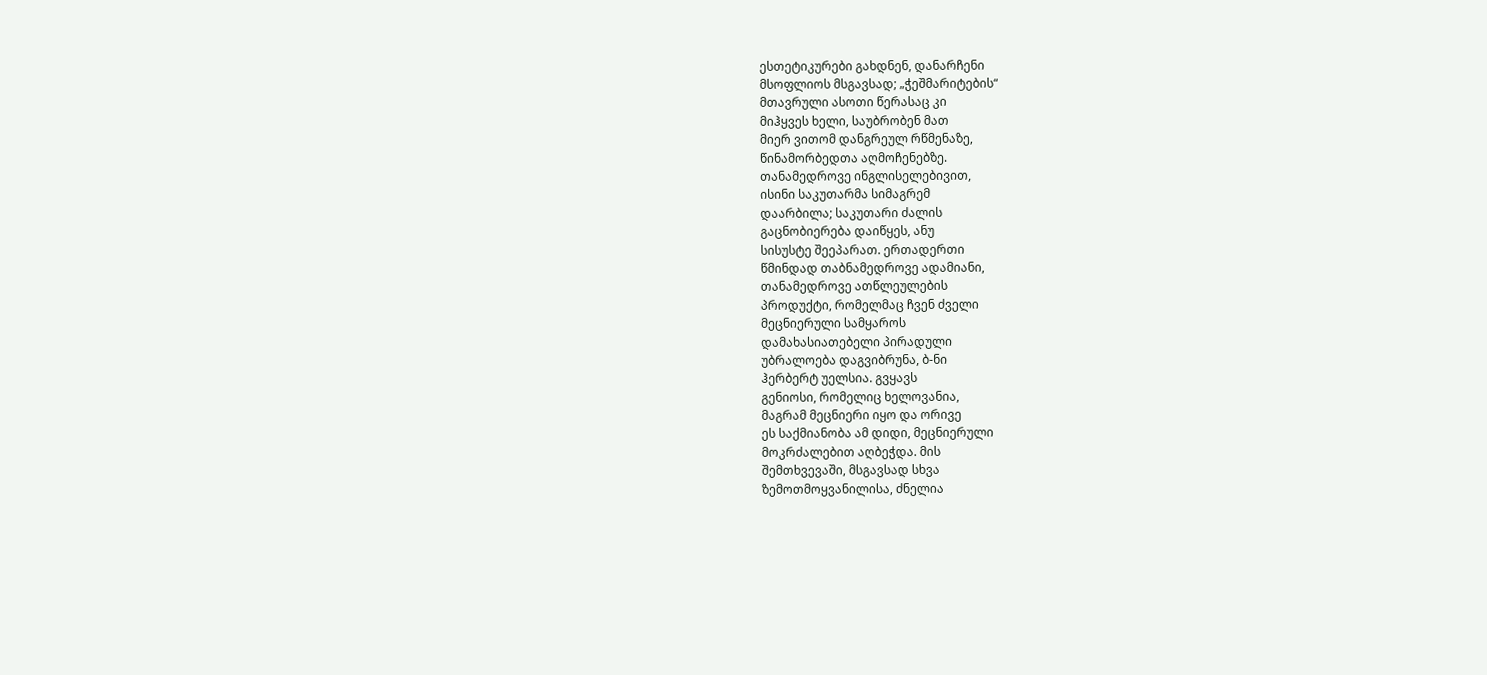ესთეტიკურები გახდნენ, დანარჩენი
მსოფლიოს მსგავსად; „ჭეშმარიტების“
მთავრული ასოთი წერასაც კი
მიჰყვეს ხელი, საუბრობენ მათ
მიერ ვითომ დანგრეულ რწმენაზე,
წინამორბედთა აღმოჩენებზე.
თანამედროვე ინგლისელებივით,
ისინი საკუთარმა სიმაგრემ
დაარბილა; საკუთარი ძალის
გაცნობიერება დაიწყეს, ანუ
სისუსტე შეეპარათ. ერთადერთი
წმინდად თაბნამედროვე ადამიანი,
თანამედროვე ათწლეულების
პროდუქტი, რომელმაც ჩვენ ძველი
მეცნიერული სამყაროს
დამახასიათებელი პირადული
უბრალოება დაგვიბრუნა, ბ-ნი
ჰერბერტ უელსია. გვყავს
გენიოსი, რომელიც ხელოვანია,
მაგრამ მეცნიერი იყო და ორივე
ეს საქმიანობა ამ დიდი, მეცნიერული
მოკრძალებით აღბეჭდა. მის
შემთხვევაში, მსგავსად სხვა
ზემოთმოყვანილისა, ძნელია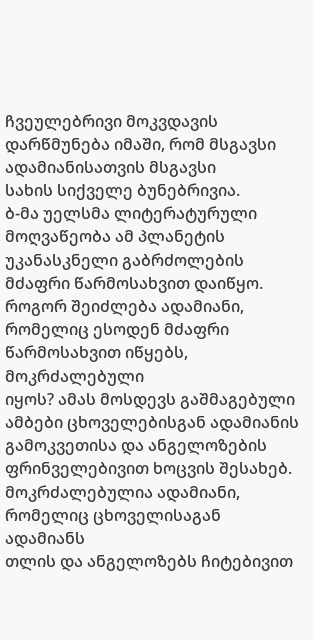ჩვეულებრივი მოკვდავის
დარწმუნება იმაში, რომ მსგავსი
ადამიანისათვის მსგავსი
სახის სიქველე ბუნებრივია.
ბ-მა უელსმა ლიტერატურული
მოღვაწეობა ამ პლანეტის
უკანასკნელი გაბრძოლების
მძაფრი წარმოსახვით დაიწყო.
როგორ შეიძლება ადამიანი,
რომელიც ესოდენ მძაფრი
წარმოსახვით იწყებს, მოკრძალებული
იყოს? ამას მოსდევს გაშმაგებული
ამბები ცხოველებისგან ადამიანის
გამოკვეთისა და ანგელოზების
ფრინველებივით ხოცვის შესახებ.
მოკრძალებულია ადამიანი,
რომელიც ცხოველისაგან ადამიანს
თლის და ანგელოზებს ჩიტებივით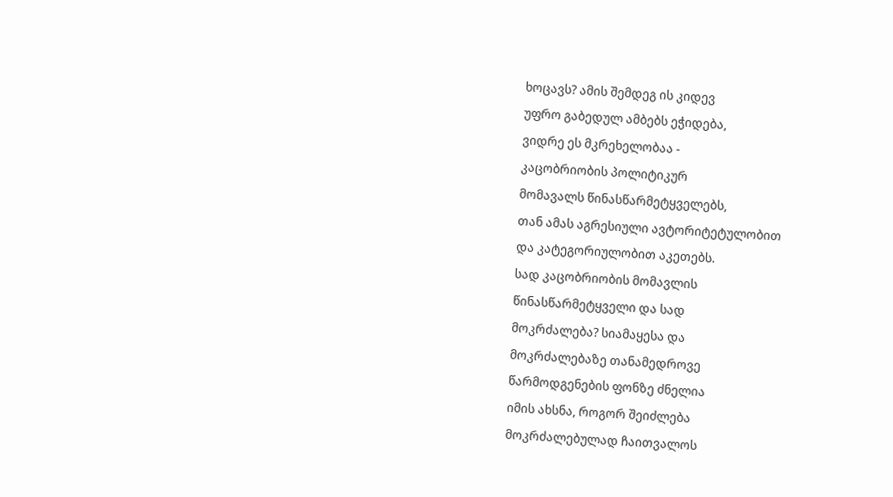ხოცავს? ამის შემდეგ ის კიდევ
უფრო გაბედულ ამბებს ეჭიდება,
ვიდრე ეს მკრეხელობაა -
კაცობრიობის პოლიტიკურ
მომავალს წინასწარმეტყველებს,
თან ამას აგრესიული ავტორიტეტულობით
და კატეგორიულობით აკეთებს.
სად კაცობრიობის მომავლის
წინასწარმეტყველი და სად
მოკრძალება? სიამაყესა და
მოკრძალებაზე თანამედროვე
წარმოდგენების ფონზე ძნელია
იმის ახსნა, როგორ შეიძლება
მოკრძალებულად ჩაითვალოს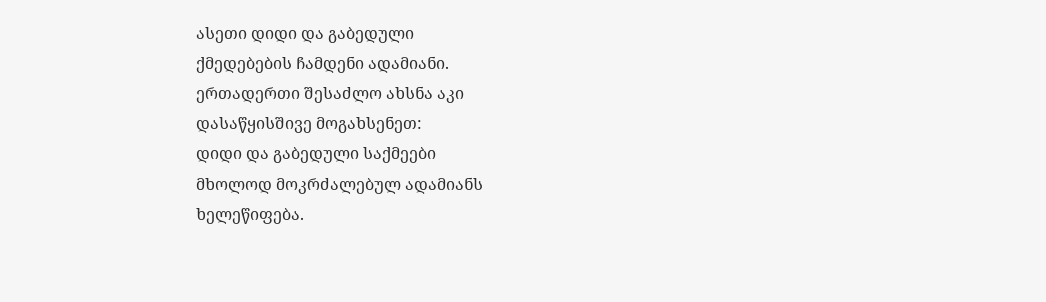ასეთი დიდი და გაბედული
ქმედებების ჩამდენი ადამიანი.
ერთადერთი შესაძლო ახსნა აკი
დასაწყისშივე მოგახსენეთ:
დიდი და გაბედული საქმეები
მხოლოდ მოკრძალებულ ადამიანს
ხელეწიფება.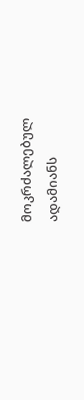მოკრძალებულ
ადამიანს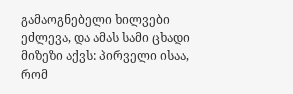გამაოგნებელი ხილვები
ეძლევა, და ამას სამი ცხადი
მიზეზი აქვს: პირველი ისაა,
რომ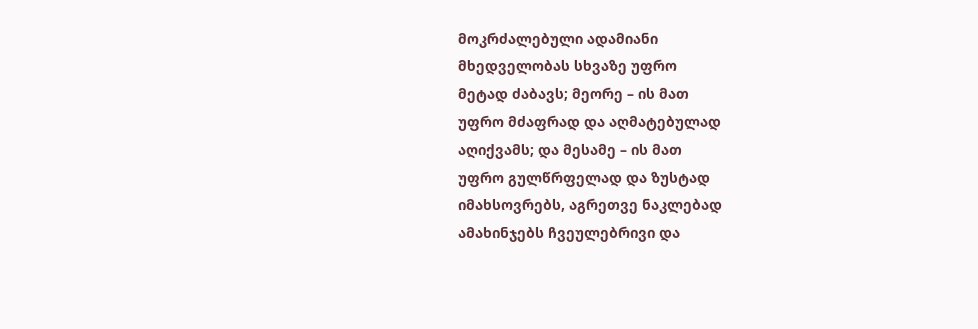მოკრძალებული ადამიანი
მხედველობას სხვაზე უფრო
მეტად ძაბავს; მეორე – ის მათ
უფრო მძაფრად და აღმატებულად
აღიქვამს; და მესამე – ის მათ
უფრო გულწრფელად და ზუსტად
იმახსოვრებს, აგრეთვე ნაკლებად
ამახინჯებს ჩვეულებრივი და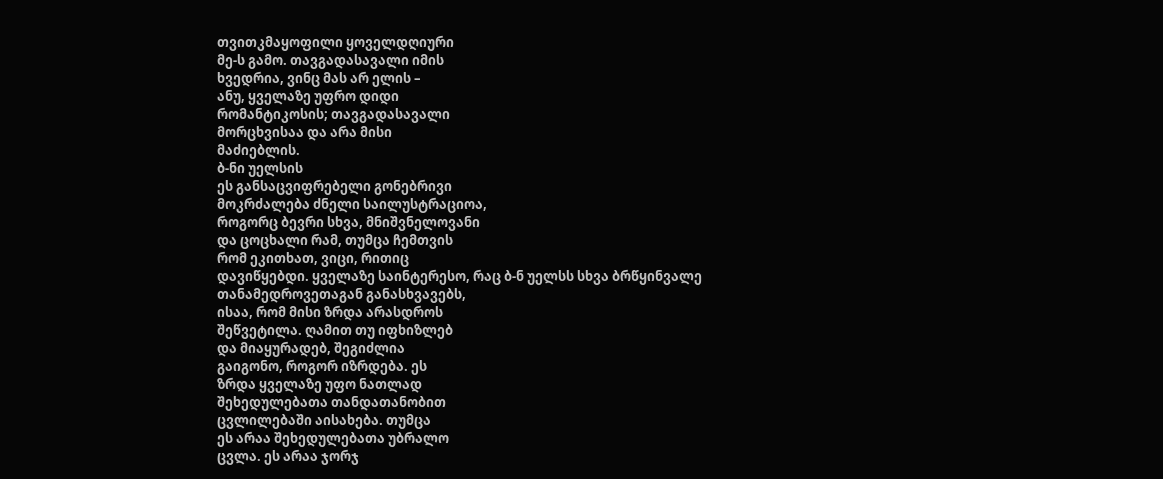თვითკმაყოფილი ყოველდღიური
მე-ს გამო. თავგადასავალი იმის
ხვედრია, ვინც მას არ ელის –
ანუ, ყველაზე უფრო დიდი
რომანტიკოსის; თავგადასავალი
მორცხვისაა და არა მისი
მაძიებლის.
ბ-ნი უელსის
ეს განსაცვიფრებელი გონებრივი
მოკრძალება ძნელი საილუსტრაციოა,
როგორც ბევრი სხვა, მნიშვნელოვანი
და ცოცხალი რამ, თუმცა ჩემთვის
რომ ეკითხათ, ვიცი, რითიც
დავიწყებდი. ყველაზე საინტერესო, რაც ბ-ნ უელსს სხვა ბრწყინვალე
თანამედროვეთაგან განასხვავებს,
ისაა, რომ მისი ზრდა არასდროს
შეწვეტილა. ღამით თუ იფხიზლებ
და მიაყურადებ, შეგიძლია
გაიგონო, როგორ იზრდება. ეს
ზრდა ყველაზე უფო ნათლად
შეხედულებათა თანდათანობით
ცვლილებაში აისახება. თუმცა
ეს არაა შეხედულებათა უბრალო
ცვლა. ეს არაა ჯორჯ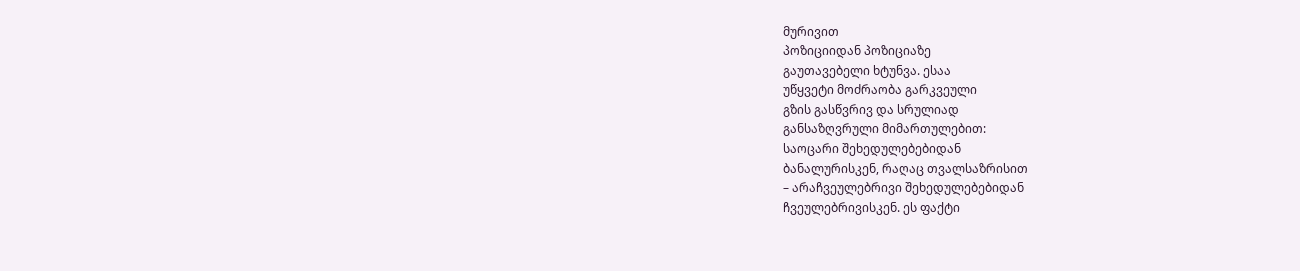მურივით
პოზიციიდან პოზიციაზე
გაუთავებელი ხტუნვა. ესაა
უწყვეტი მოძრაობა გარკვეული
გზის გასწვრივ და სრულიად
განსაზღვრული მიმართულებით:
საოცარი შეხედულებებიდან
ბანალურისკენ, რაღაც თვალსაზრისით
– არაჩვეულებრივი შეხედულებებიდან
ჩვეულებრივისკენ. ეს ფაქტი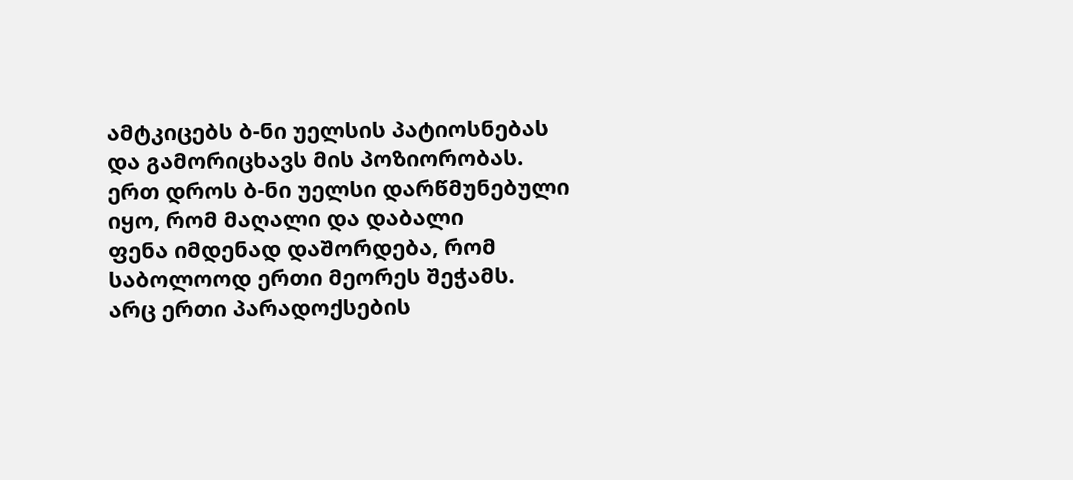ამტკიცებს ბ-ნი უელსის პატიოსნებას
და გამორიცხავს მის პოზიორობას.
ერთ დროს ბ-ნი უელსი დარწმუნებული
იყო, რომ მაღალი და დაბალი
ფენა იმდენად დაშორდება, რომ
საბოლოოდ ერთი მეორეს შეჭამს.
არც ერთი პარადოქსების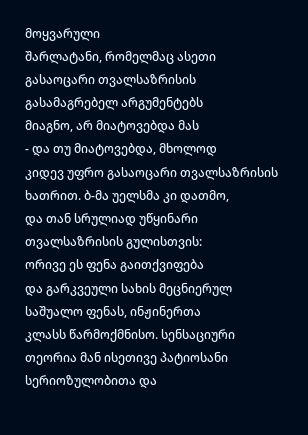მოყვარული
შარლატანი, რომელმაც ასეთი
გასაოცარი თვალსაზრისის
გასამაგრებელ არგუმენტებს
მიაგნო, არ მიატოვებდა მას
- და თუ მიატოვებდა, მხოლოდ
კიდევ უფრო გასაოცარი თვალსაზრისის
ხათრით. ბ-მა უელსმა კი დათმო,
და თან სრულიად უწყინარი
თვალსაზრისის გულისთვის:
ორივე ეს ფენა გაითქვიფება
და გარკვეული სახის მეცნიერულ
საშუალო ფენას, ინჟინერთა
კლასს წარმოქმნისო. სენსაციური
თეორია მან ისეთივე პატიოსანი
სერიოზულობითა და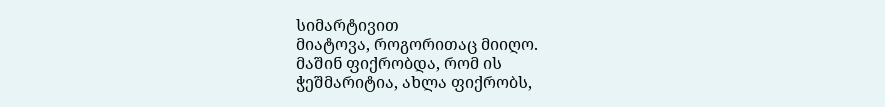სიმარტივით
მიატოვა, როგორითაც მიიღო.
მაშინ ფიქრობდა, რომ ის
ჭეშმარიტია, ახლა ფიქრობს,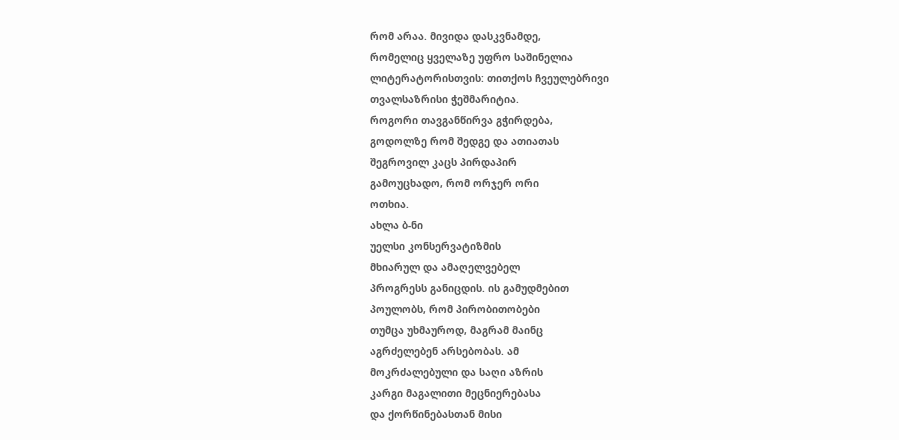რომ არაა. მივიდა დასკვნამდე,
რომელიც ყველაზე უფრო საშინელია
ლიტერატორისთვის: თითქოს ჩვეულებრივი
თვალსაზრისი ჭეშმარიტია.
როგორი თავგანწირვა გჭირდება,
გოდოლზე რომ შედგე და ათიათას
შეგროვილ კაცს პირდაპირ
გამოუცხადო, რომ ორჯერ ორი
ოთხია.
ახლა ბ-ნი
უელსი კონსერვატიზმის
მხიარულ და ამაღელვებელ
პროგრესს განიცდის. ის გამუდმებით
პოულობს, რომ პირობითობები
თუმცა უხმაუროდ, მაგრამ მაინც
აგრძელებენ არსებობას. ამ
მოკრძალებული და საღი აზრის
კარგი მაგალითი მეცნიერებასა
და ქორწინებასთან მისი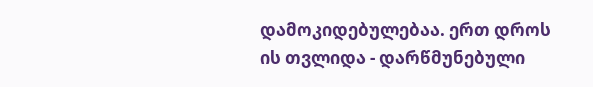დამოკიდებულებაა. ერთ დროს
ის თვლიდა - დარწმუნებული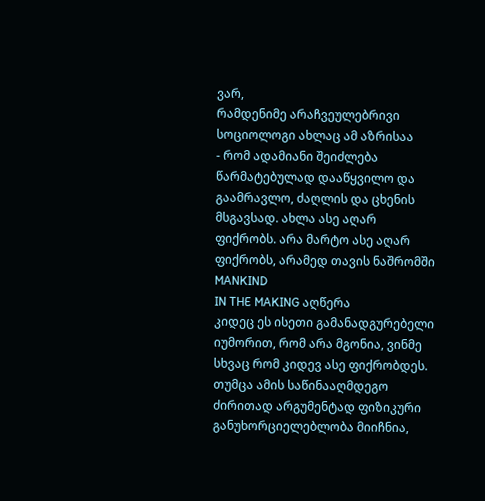ვარ,
რამდენიმე არაჩვეულებრივი
სოციოლოგი ახლაც ამ აზრისაა
- რომ ადამიანი შეიძლება
წარმატებულად დააწყვილო და
გაამრავლო, ძაღლის და ცხენის
მსგავსად. ახლა ასე აღარ
ფიქრობს. არა მარტო ასე აღარ
ფიქრობს, არამედ თავის ნაშრომში
MANKIND
IN THE MAKING აღწერა
კიდეც ეს ისეთი გამანადგურებელი
იუმორით, რომ არა მგონია, ვინმე
სხვაც რომ კიდევ ასე ფიქრობდეს.
თუმცა ამის საწინააღმდეგო
ძირითად არგუმენტად ფიზიკური
განუხორციელებლობა მიიჩნია,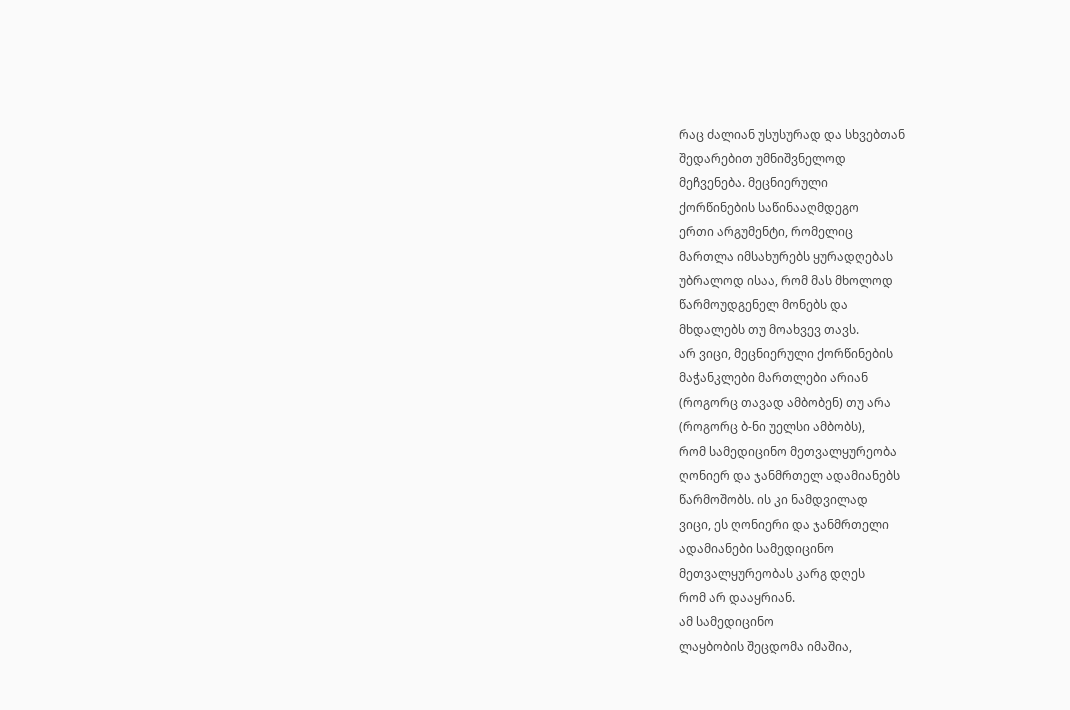რაც ძალიან უსუსურად და სხვებთან
შედარებით უმნიშვნელოდ
მეჩვენება. მეცნიერული
ქორწინების საწინააღმდეგო
ერთი არგუმენტი, რომელიც
მართლა იმსახურებს ყურადღებას
უბრალოდ ისაა, რომ მას მხოლოდ
წარმოუდგენელ მონებს და
მხდალებს თუ მოახვევ თავს.
არ ვიცი, მეცნიერული ქორწინების
მაჭანკლები მართლები არიან
(როგორც თავად ამბობენ) თუ არა
(როგორც ბ-ნი უელსი ამბობს),
რომ სამედიცინო მეთვალყურეობა
ღონიერ და ჯანმრთელ ადამიანებს
წარმოშობს. ის კი ნამდვილად
ვიცი, ეს ღონიერი და ჯანმრთელი
ადამიანები სამედიცინო
მეთვალყურეობას კარგ დღეს
რომ არ დააყრიან.
ამ სამედიცინო
ლაყბობის შეცდომა იმაშია,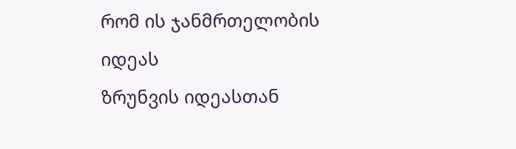რომ ის ჯანმრთელობის იდეას
ზრუნვის იდეასთან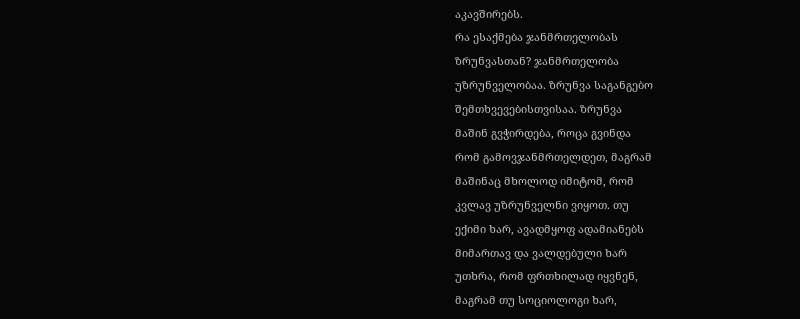აკავშირებს.
რა ესაქმება ჯანმრთელობას
ზრუნვასთან? ჯანმრთელობა
უზრუნველობაა. ზრუნვა საგანგებო
შემთხვევებისთვისაა. ზრუნვა
მაშინ გვჭირდება, როცა გვინდა
რომ გამოვჯანმრთელდეთ, მაგრამ
მაშინაც მხოლოდ იმიტომ, რომ
კვლავ უზრუნველნი ვიყოთ. თუ
ექიმი ხარ, ავადმყოფ ადამიანებს
მიმართავ და ვალდებული ხარ
უთხრა, რომ ფრთხილად იყვნენ,
მაგრამ თუ სოციოლოგი ხარ,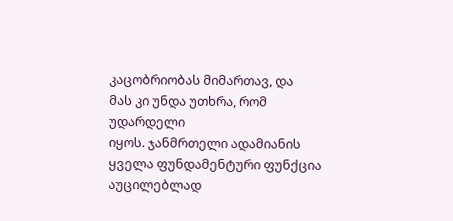კაცობრიობას მიმართავ, და
მას კი უნდა უთხრა, რომ უდარდელი
იყოს. ჯანმრთელი ადამიანის
ყველა ფუნდამენტური ფუნქცია
აუცილებლად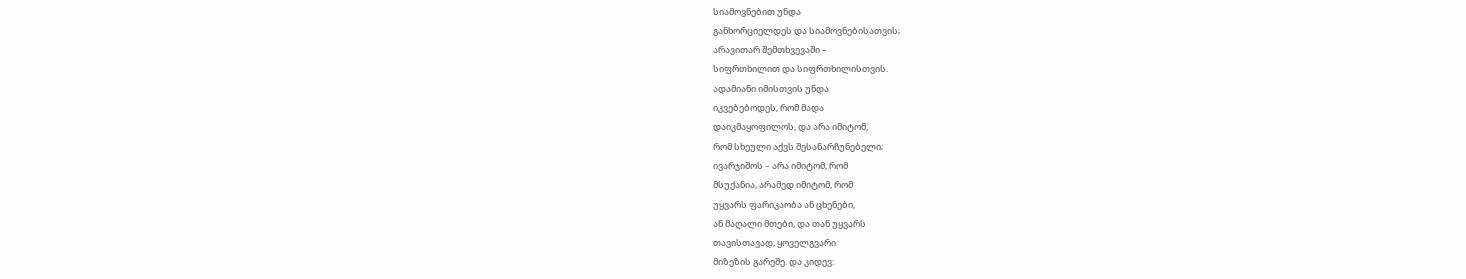სიამოვნებით უნდა
განხორციელდეს და სიამოვნებისათვის;
არავითარ შემთხვევაში –
სიფრთხილით და სიფრთხილისთვის.
ადამიანი იმისთვის უნდა
იკვებებოდეს, რომ მადა
დაიკმაყოფილოს, და არა იმიტომ,
რომ სხეული აქვს შესანარჩუნებელი;
ივარჯიშოს – არა იმიტომ, რომ
მსუქანია, არამედ იმიტომ, რომ
უყვარს ფარიკაობა ან ცხენები,
ან მაღალი მთები, და თან უყვარს
თავისთავად, ყოველგვარი
მიზეზის გარეშე. და კიდევ: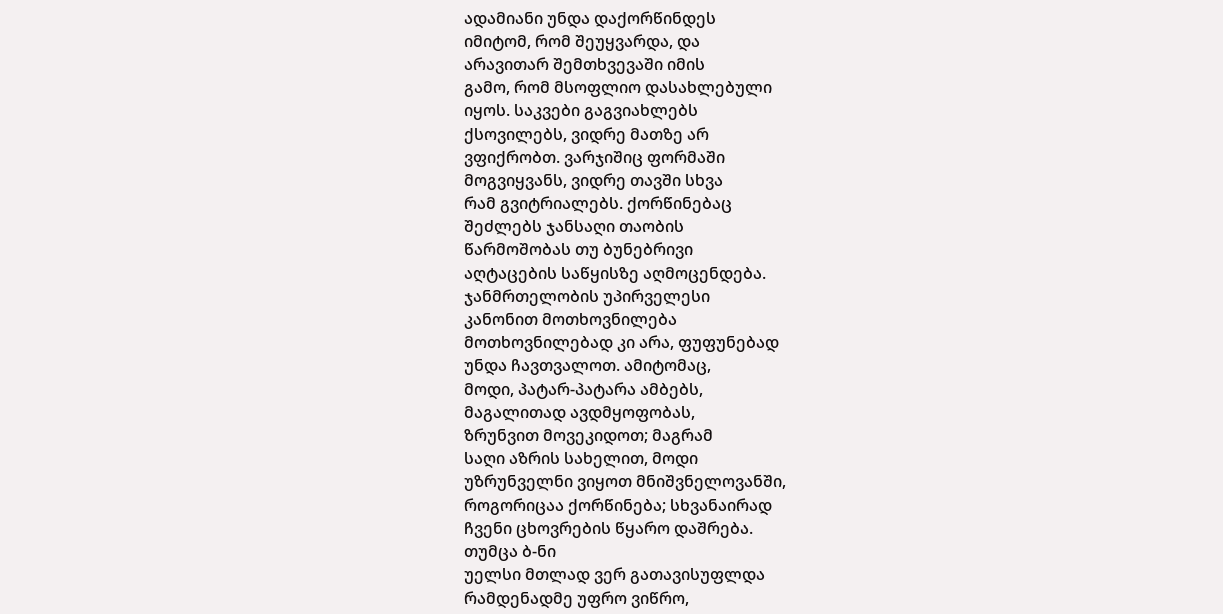ადამიანი უნდა დაქორწინდეს
იმიტომ, რომ შეუყვარდა, და
არავითარ შემთხვევაში იმის
გამო, რომ მსოფლიო დასახლებული
იყოს. საკვები გაგვიახლებს
ქსოვილებს, ვიდრე მათზე არ
ვფიქრობთ. ვარჯიშიც ფორმაში
მოგვიყვანს, ვიდრე თავში სხვა
რამ გვიტრიალებს. ქორწინებაც
შეძლებს ჯანსაღი თაობის
წარმოშობას თუ ბუნებრივი
აღტაცების საწყისზე აღმოცენდება.
ჯანმრთელობის უპირველესი
კანონით მოთხოვნილება
მოთხოვნილებად კი არა, ფუფუნებად
უნდა ჩავთვალოთ. ამიტომაც,
მოდი, პატარ-პატარა ამბებს,
მაგალითად ავდმყოფობას,
ზრუნვით მოვეკიდოთ; მაგრამ
საღი აზრის სახელით, მოდი
უზრუნველნი ვიყოთ მნიშვნელოვანში,
როგორიცაა ქორწინება; სხვანაირად
ჩვენი ცხოვრების წყარო დაშრება.
თუმცა ბ-ნი
უელსი მთლად ვერ გათავისუფლდა
რამდენადმე უფრო ვიწრო,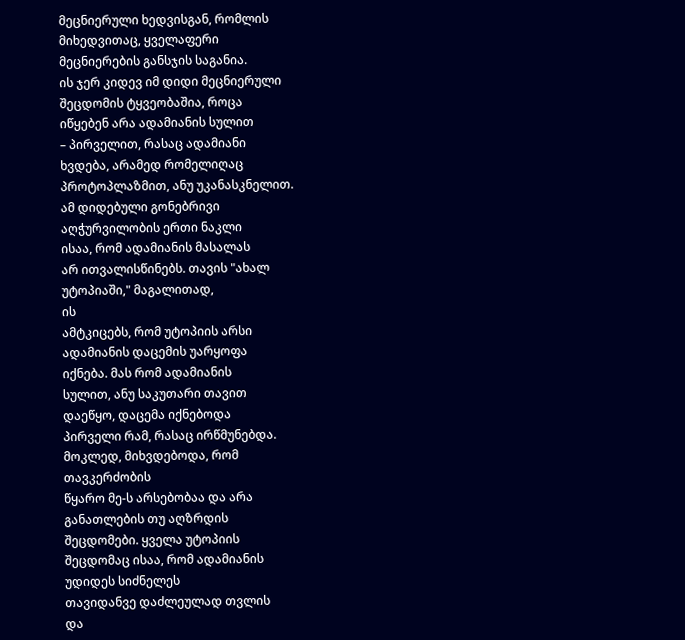მეცნიერული ხედვისგან, რომლის
მიხედვითაც, ყველაფერი
მეცნიერების განსჯის საგანია.
ის ჯერ კიდევ იმ დიდი მეცნიერული
შეცდომის ტყვეობაშია, როცა
იწყებენ არა ადამიანის სულით
– პირველით, რასაც ადამიანი
ხვდება, არამედ რომელიღაც
პროტოპლაზმით, ანუ უკანასკნელით.
ამ დიდებული გონებრივი
აღჭურვილობის ერთი ნაკლი
ისაა, რომ ადამიანის მასალას
არ ითვალისწინებს. თავის "ახალ
უტოპიაში," მაგალითად,
ის
ამტკიცებს, რომ უტოპიის არსი
ადამიანის დაცემის უარყოფა
იქნება. მას რომ ადამიანის
სულით, ანუ საკუთარი თავით
დაეწყო, დაცემა იქნებოდა
პირველი რამ, რასაც ირწმუნებდა.
მოკლედ, მიხვდებოდა, რომ
თავკერძობის
წყარო მე-ს არსებობაა და არა
განათლების თუ აღზრდის
შეცდომები. ყველა უტოპიის
შეცდომაც ისაა, რომ ადამიანის
უდიდეს სიძნელეს
თავიდანვე დაძლეულად თვლის
და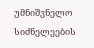უმნიშვნელო სიძნელეების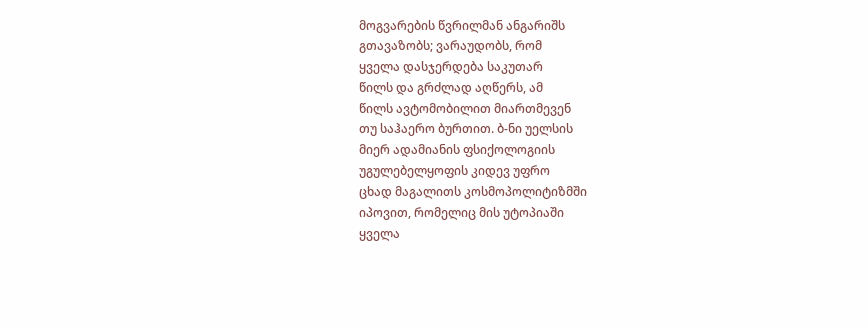მოგვარების წვრილმან ანგარიშს
გთავაზობს; ვარაუდობს, რომ
ყველა დასჯერდება საკუთარ
წილს და გრძლად აღწერს, ამ
წილს ავტომობილით მიართმევენ
თუ საჰაერო ბურთით. ბ-ნი უელსის
მიერ ადამიანის ფსიქოლოგიის
უგულებელყოფის კიდევ უფრო
ცხად მაგალითს კოსმოპოლიტიზმში
იპოვით, რომელიც მის უტოპიაში
ყველა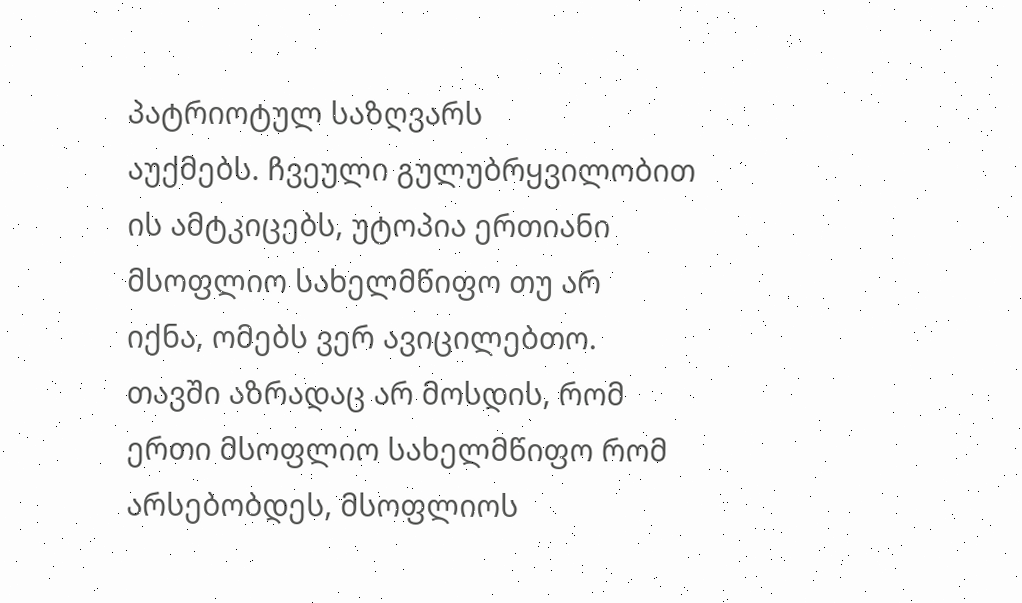პატრიოტულ საზღვარს
აუქმებს. ჩვეული გულუბრყვილობით
ის ამტკიცებს, უტოპია ერთიანი
მსოფლიო სახელმწიფო თუ არ
იქნა, ომებს ვერ ავიცილებთო.
თავში აზრადაც არ მოსდის, რომ
ერთი მსოფლიო სახელმწიფო რომ
არსებობდეს, მსოფლიოს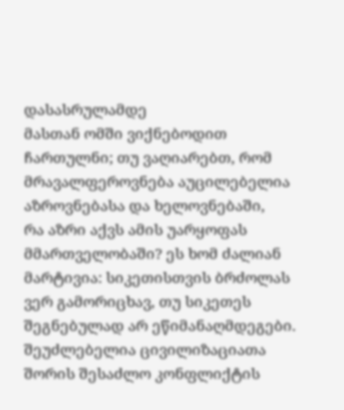დასასრულამდე
მასთან ომში ვიქნებოდით
ჩართულნი; თუ ვაღიარებთ, რომ
მრავალფეროვნება აუცილებელია
აზროვნებასა და ხელოვნებაში,
რა აზრი აქვს ამის უარყოფას
მმართველობაში? ეს ხომ ძალიან
მარტივია: სიკეთისთვის ბრძოლას
ვერ გამორიცხავ, თუ სიკეთეს
შეგნებულად არ ეწიმანაღმდეგები.
შეუძლებელია ცივილიზაციათა
შორის შესაძლო კონფლიქტის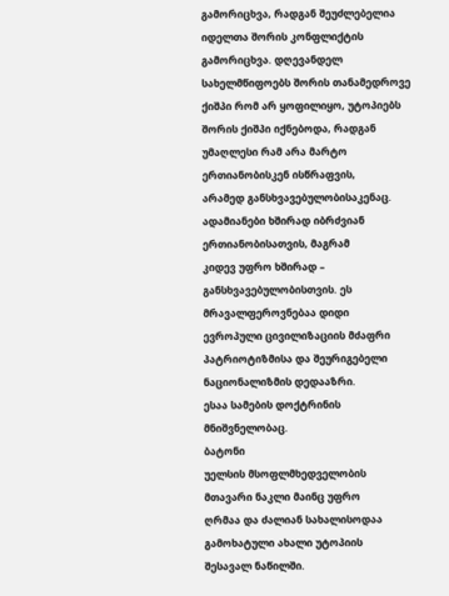გამორიცხვა, რადგან შეუძლებელია
იდელთა შორის კონფლიქტის
გამორიცხვა. დღევანდელ
სახელმწიფოებს შორის თანამედროვე
ქიშპი რომ არ ყოფილიყო, უტოპიებს
შორის ქიშპი იქნებოდა, რადგან
უმაღლესი რამ არა მარტო
ერთიანობისკენ ისწრაფვის,
არამედ განსხვავებულობისაკენაც.
ადამიანები ხშირად იბრძვიან
ერთიანობისათვის, მაგრამ
კიდევ უფრო ხშირად –
განსხვავებულობისთვის. ეს
მრავალფეროვნებაა დიდი
ევროპული ცივილიზაციის მძაფრი
პატრიოტიზმისა და შეურიგებელი
ნაციონალიზმის დედააზრი.
ესაა სამების დოქტრინის
მნიშვნელობაც.
ბატონი
უელსის მსოფლმხედველობის
მთავარი ნაკლი მაინც უფრო
ღრმაა და ძალიან სახალისოდაა
გამოხატული ახალი უტოპიის
შესავალ ნაწილში.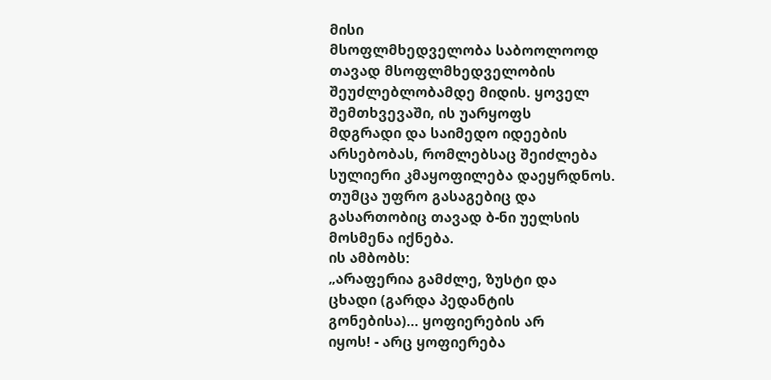მისი
მსოფლმხედველობა საბოოლოოდ
თავად მსოფლმხედველობის
შეუძლებლობამდე მიდის. ყოველ
შემთხვევაში, ის უარყოფს
მდგრადი და საიმედო იდეების
არსებობას, რომლებსაც შეიძლება
სულიერი კმაყოფილება დაეყრდნოს.
თუმცა უფრო გასაგებიც და
გასართობიც თავად ბ-ნი უელსის
მოსმენა იქნება.
ის ამბობს:
„არაფერია გამძლე, ზუსტი და
ცხადი (გარდა პედანტის
გონებისა)... ყოფიერების არ
იყოს! - არც ყოფიერება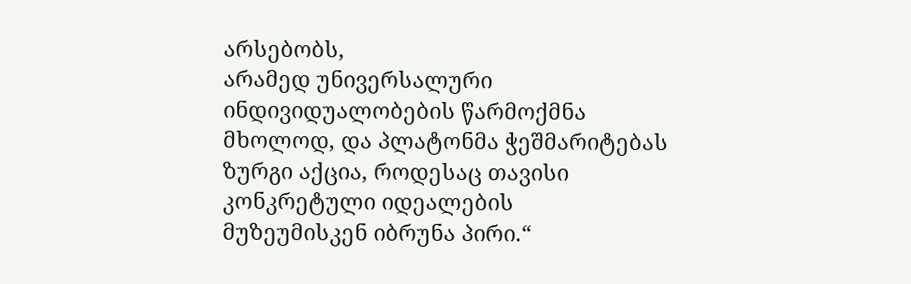არსებობს,
არამედ უნივერსალური
ინდივიდუალობების წარმოქმნა
მხოლოდ, და პლატონმა ჭეშმარიტებას
ზურგი აქცია, როდესაც თავისი
კონკრეტული იდეალების
მუზეუმისკენ იბრუნა პირი.“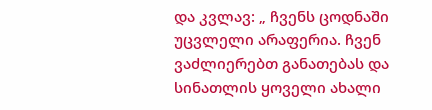და კვლავ: „ ჩვენს ცოდნაში
უცვლელი არაფერია. ჩვენ
ვაძლიერებთ განათებას და
სინათლის ყოველი ახალი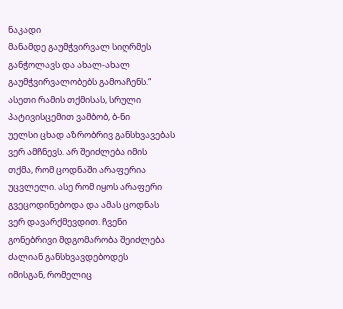ნაკადი
მანამდე გაუმჭვირვალ სიღრმეს
განჭოლავს და ახალ-ახალ
გაუმჭვირვალობებს გამოაჩენს.“
ასეთი რამის თქმისას, სრული
პატივისცემით ვამბობ, ბ-ნი
უელსი ცხად აზრობრივ განსხვავებას
ვერ ამჩნევს. არ შეიძლება იმის
თქმა, რომ ცოდნაში არაფერია
უცვლელი. ასე რომ იყოს არაფერი
გვეცოდინებოდა და ამას ცოდნას
ვერ დავარქმევდით. ჩვენი
გონებრივი მდგომარობა შეიძლება
ძალიან განსხვავდებოდეს
იმისგან, რომელიც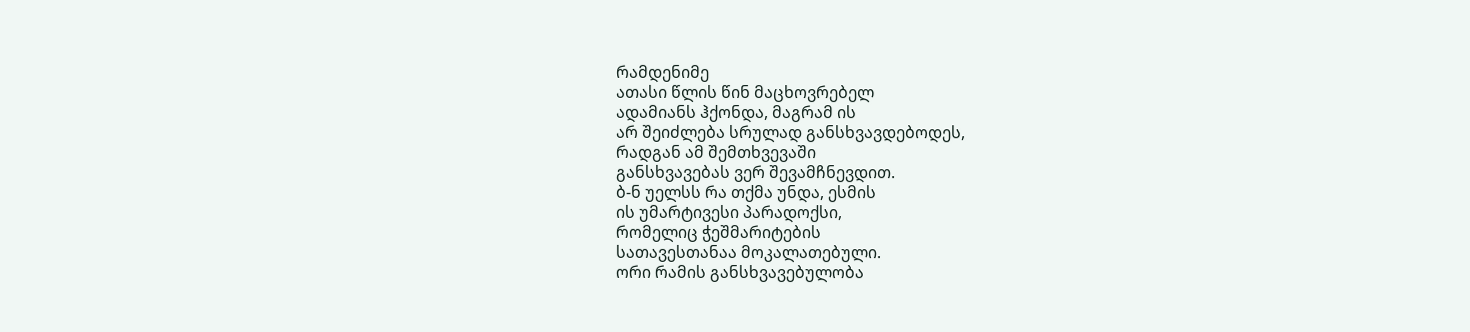რამდენიმე
ათასი წლის წინ მაცხოვრებელ
ადამიანს ჰქონდა, მაგრამ ის
არ შეიძლება სრულად განსხვავდებოდეს,
რადგან ამ შემთხვევაში
განსხვავებას ვერ შევამჩნევდით.
ბ-ნ უელსს რა თქმა უნდა, ესმის
ის უმარტივესი პარადოქსი,
რომელიც ჭეშმარიტების
სათავესთანაა მოკალათებული.
ორი რამის განსხვავებულობა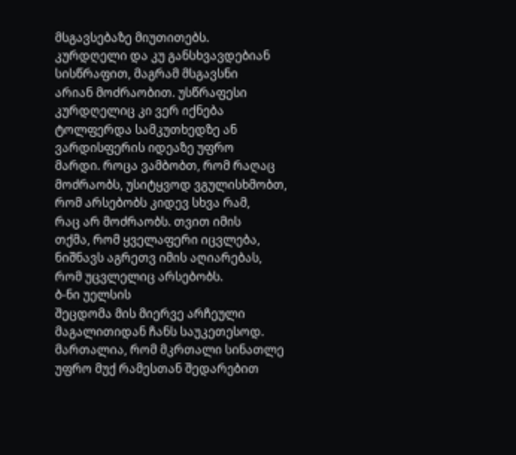მსგავსებაზე მიუთითებს.
კურდღელი და კუ განსხვავდებიან
სისწრაფით, მაგრამ მსგავსნი
არიან მოძრაობით. უსწრაფესი
კურდღელიც კი ვერ იქნება
ტოლფერდა სამკუთხედზე ან
ვარდისფერის იდეაზე უფრო
მარდი. როცა ვამბობთ, რომ რაღაც
მოძრაობს, უსიტყვოდ ვგულისხმობთ,
რომ არსებობს კიდევ სხვა რამ,
რაც არ მოძრაობს. თვით იმის
თქმა, რომ ყველაფერი იცვლება,
ნიშნავს აგრეთვ იმის აღიარებას,
რომ უცვლელიც არსებობს.
ბ-ნი უელსის
შეცდომა მის მიერვე არჩეული
მაგალითიდან ჩანს საუკეთესოდ.
მართალია, რომ მკრთალი სინათლე
უფრო მუქ რამესთან შედარებით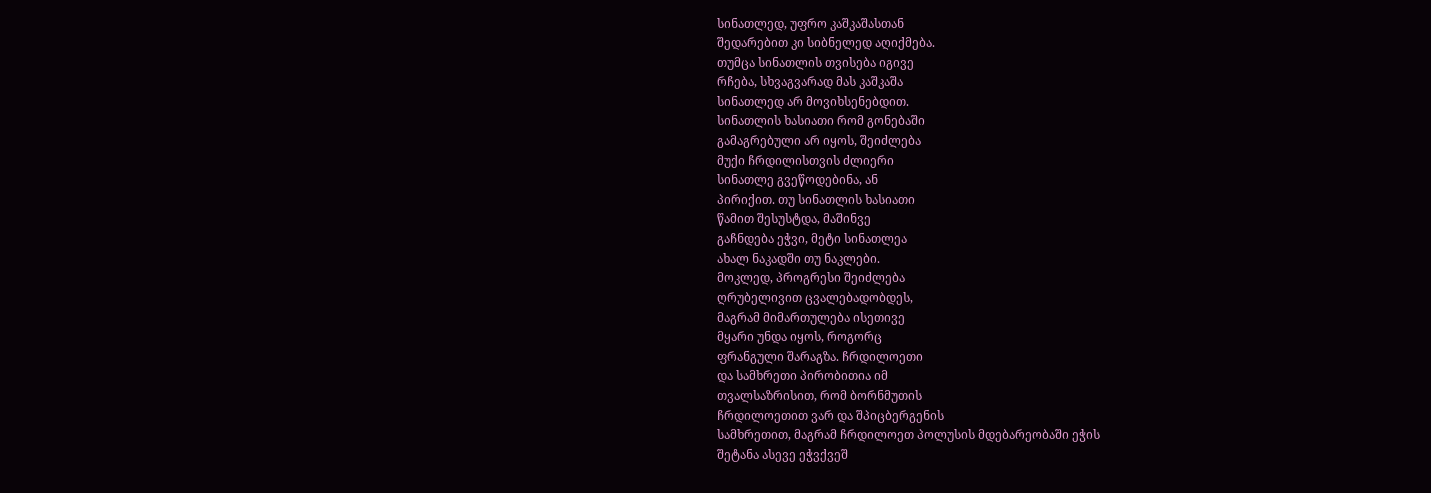სინათლედ, უფრო კაშკაშასთან
შედარებით კი სიბნელედ აღიქმება.
თუმცა სინათლის თვისება იგივე
რჩება, სხვაგვარად მას კაშკაშა
სინათლედ არ მოვიხსენებდით.
სინათლის ხასიათი რომ გონებაში
გამაგრებული არ იყოს, შეიძლება
მუქი ჩრდილისთვის ძლიერი
სინათლე გვეწოდებინა, ან
პირიქით. თუ სინათლის ხასიათი
წამით შესუსტდა, მაშინვე
გაჩნდება ეჭვი, მეტი სინათლეა
ახალ ნაკადში თუ ნაკლები.
მოკლედ, პროგრესი შეიძლება
ღრუბელივით ცვალებადობდეს,
მაგრამ მიმართულება ისეთივე
მყარი უნდა იყოს, როგორც
ფრანგული შარაგზა. ჩრდილოეთი
და სამხრეთი პირობითია იმ
თვალსაზრისით, რომ ბორნმუთის
ჩრდილოეთით ვარ და შპიცბერგენის
სამხრეთით, მაგრამ ჩრდილოეთ პოლუსის მდებარეობაში ეჭის
შეტანა ასევე ეჭვქვეშ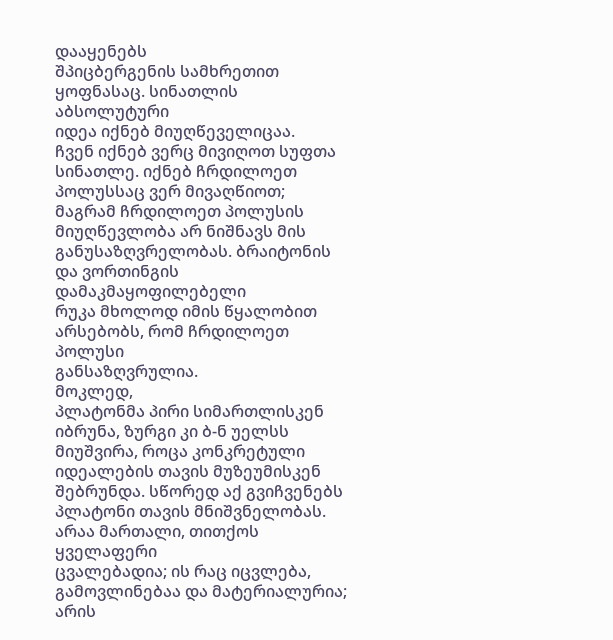დააყენებს
შპიცბერგენის სამხრეთით
ყოფნასაც. სინათლის აბსოლუტური
იდეა იქნებ მიუღწეველიცაა.
ჩვენ იქნებ ვერც მივიღოთ სუფთა
სინათლე. იქნებ ჩრდილოეთ
პოლუსსაც ვერ მივაღწიოთ;
მაგრამ ჩრდილოეთ პოლუსის
მიუღწევლობა არ ნიშნავს მის
განუსაზღვრელობას. ბრაიტონის
და ვორთინგის დამაკმაყოფილებელი
რუკა მხოლოდ იმის წყალობით
არსებობს, რომ ჩრდილოეთ პოლუსი
განსაზღვრულია.
მოკლედ,
პლატონმა პირი სიმართლისკენ
იბრუნა, ზურგი კი ბ-ნ უელსს
მიუშვირა, როცა კონკრეტული
იდეალების თავის მუზეუმისკენ
შებრუნდა. სწორედ აქ გვიჩვენებს
პლატონი თავის მნიშვნელობას.
არაა მართალი, თითქოს ყველაფერი
ცვალებადია; ის რაც იცვლება,
გამოვლინებაა და მატერიალურია;
არის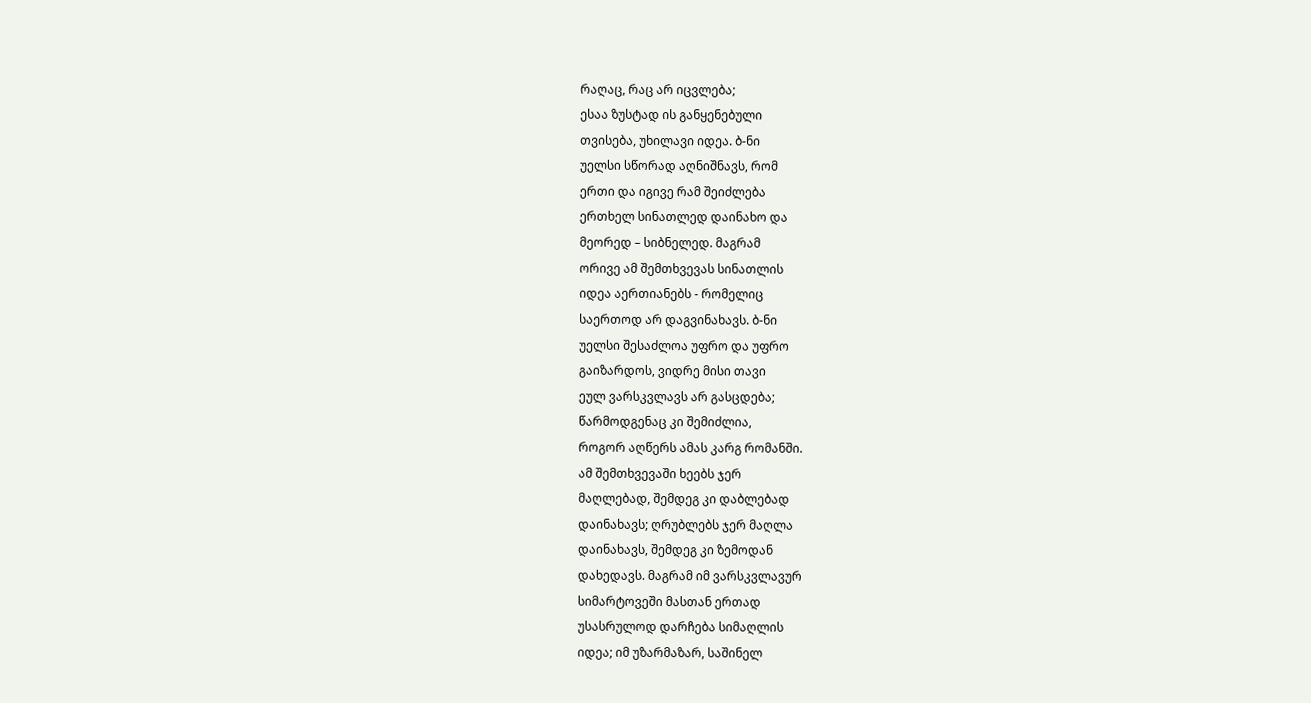რაღაც, რაც არ იცვლება;
ესაა ზუსტად ის განყენებული
თვისება, უხილავი იდეა. ბ-ნი
უელსი სწორად აღნიშნავს, რომ
ერთი და იგივე რამ შეიძლება
ერთხელ სინათლედ დაინახო და
მეორედ – სიბნელედ. მაგრამ
ორივე ამ შემთხვევას სინათლის
იდეა აერთიანებს - რომელიც
საერთოდ არ დაგვინახავს. ბ-ნი
უელსი შესაძლოა უფრო და უფრო
გაიზარდოს, ვიდრე მისი თავი
ეულ ვარსკვლავს არ გასცდება;
წარმოდგენაც კი შემიძლია,
როგორ აღწერს ამას კარგ რომანში.
ამ შემთხვევაში ხეებს ჯერ
მაღლებად, შემდეგ კი დაბლებად
დაინახავს; ღრუბლებს ჯერ მაღლა
დაინახავს, შემდეგ კი ზემოდან
დახედავს. მაგრამ იმ ვარსკვლავურ
სიმარტოვეში მასთან ერთად
უსასრულოდ დარჩება სიმაღლის
იდეა; იმ უზარმაზარ, საშინელ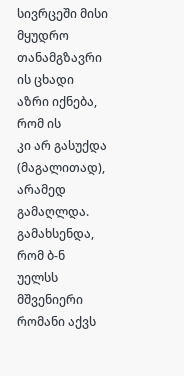სივრცეში მისი მყუდრო თანამგზავრი
ის ცხადი აზრი იქნება, რომ ის
კი არ გასუქდა (მაგალითად),
არამედ გამაღლდა.
გამახსენდა,
რომ ბ-ნ უელსს მშვენიერი
რომანი აქვს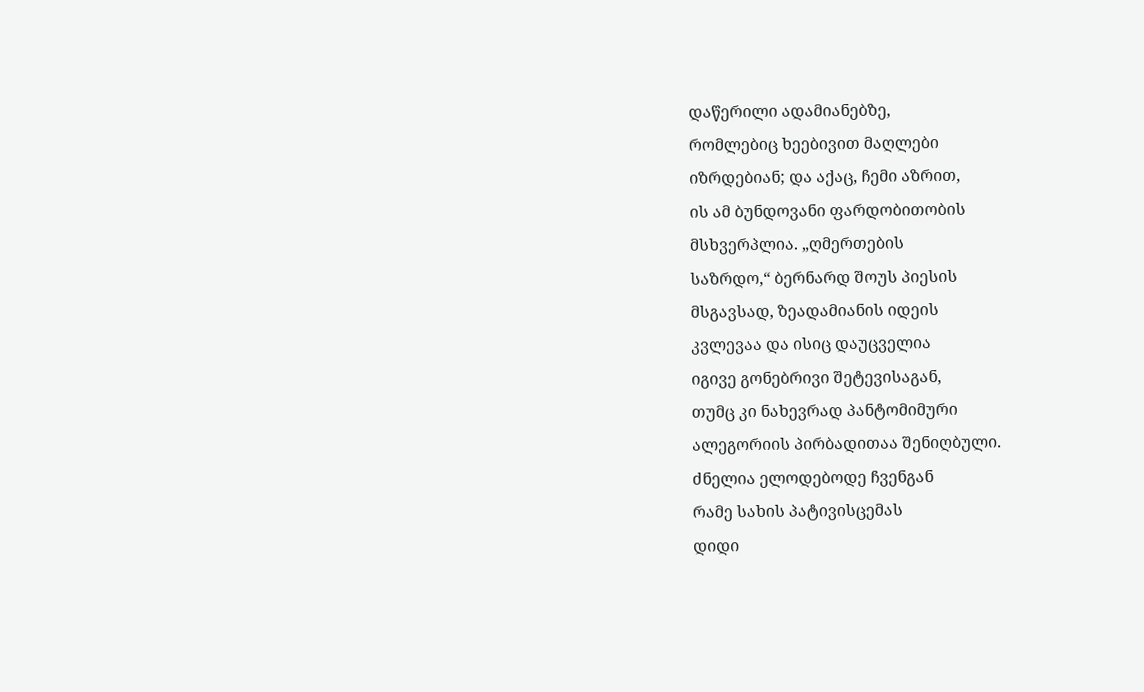დაწერილი ადამიანებზე,
რომლებიც ხეებივით მაღლები
იზრდებიან; და აქაც, ჩემი აზრით,
ის ამ ბუნდოვანი ფარდობითობის
მსხვერპლია. „ღმერთების
საზრდო,“ ბერნარდ შოუს პიესის
მსგავსად, ზეადამიანის იდეის
კვლევაა და ისიც დაუცველია
იგივე გონებრივი შეტევისაგან,
თუმც კი ნახევრად პანტომიმური
ალეგორიის პირბადითაა შენიღბული.
ძნელია ელოდებოდე ჩვენგან
რამე სახის პატივისცემას
დიდი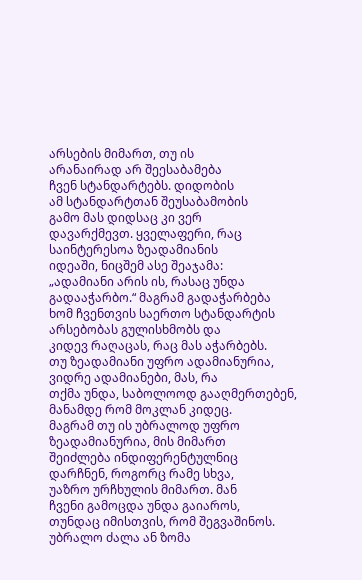არსების მიმართ, თუ ის
არანაირად არ შეესაბამება
ჩვენ სტანდარტებს. დიდობის
ამ სტანდარტთან შეუსაბამობის
გამო მას დიდსაც კი ვერ
დავარქმევთ. ყველაფერი, რაც
საინტერესოა ზეადამიანის
იდეაში, ნიცშემ ასე შეაჯამა:
„ადამიანი არის ის, რასაც უნდა
გადააჭარბო.“ მაგრამ გადაჭარბება
ხომ ჩვენთვის საერთო სტანდარტის
არსებობას გულისხმობს და
კიდევ რაღაცას, რაც მას აჭარბებს.
თუ ზეადამიანი უფრო ადამიანურია,
ვიდრე ადამიანები, მას, რა
თქმა უნდა, საბოლოოდ გააღმერთებენ,
მანამდე რომ მოკლან კიდეც.
მაგრამ თუ ის უბრალოდ უფრო
ზეადამიანურია, მის მიმართ
შეიძლება ინდიფერენტულნიც
დარჩნენ, როგორც რამე სხვა,
უაზრო ურჩხულის მიმართ. მან
ჩვენი გამოცდა უნდა გაიაროს,
თუნდაც იმისთვის, რომ შეგვაშინოს.
უბრალო ძალა ან ზომა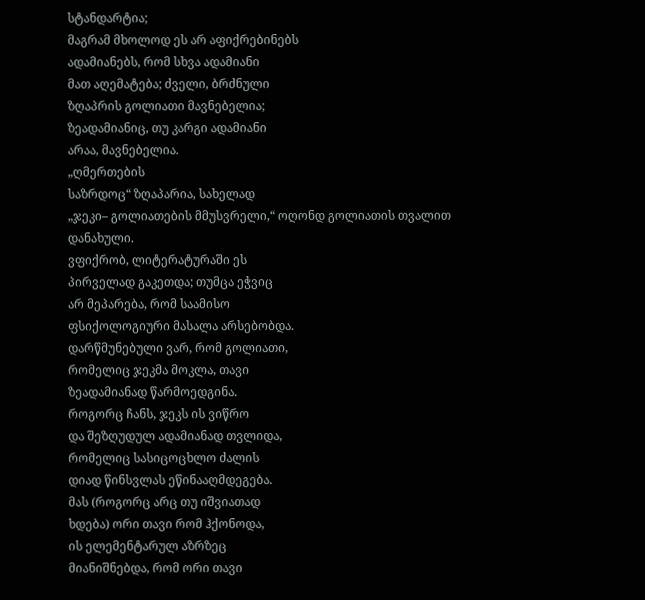სტანდარტია;
მაგრამ მხოლოდ ეს არ აფიქრებინებს
ადამიანებს, რომ სხვა ადამიანი
მათ აღემატება; ძველი, ბრძნული
ზღაპრის გოლიათი მავნებელია;
ზეადამიანიც, თუ კარგი ადამიანი
არაა, მავნებელია.
„ღმერთების
საზრდოც“ ზღაპარია, სახელად
„ჯეკი– გოლიათების მმუსვრელი,“ ოღონდ გოლიათის თვალით დანახული.
ვფიქრობ, ლიტერატურაში ეს
პირველად გაკეთდა; თუმცა ეჭვიც
არ მეპარება, რომ საამისო
ფსიქოლოგიური მასალა არსებობდა.
დარწმუნებული ვარ, რომ გოლიათი,
რომელიც ჯეკმა მოკლა, თავი
ზეადამიანად წარმოედგინა.
როგორც ჩანს, ჯეკს ის ვიწრო
და შეზღუდულ ადამიანად თვლიდა,
რომელიც სასიცოცხლო ძალის
დიად წინსვლას ეწინააღმდეგება.
მას (როგორც არც თუ იშვიათად
ხდება) ორი თავი რომ ჰქონოდა,
ის ელემენტარულ აზრზეც
მიანიშნებდა, რომ ორი თავი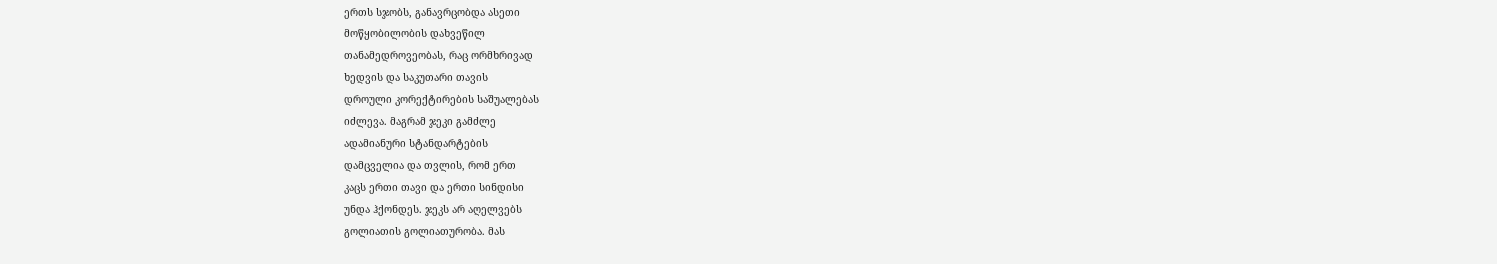ერთს სჯობს, განავრცობდა ასეთი
მოწყობილობის დახვეწილ
თანამედროვეობას, რაც ორმხრივად
ხედვის და საკუთარი თავის
დროული კორექტირების საშუალებას
იძლევა. მაგრამ ჯეკი გამძლე
ადამიანური სტანდარტების
დამცველია და თვლის, რომ ერთ
კაცს ერთი თავი და ერთი სინდისი
უნდა ჰქონდეს. ჯეკს არ აღელვებს
გოლიათის გოლიათურობა. მას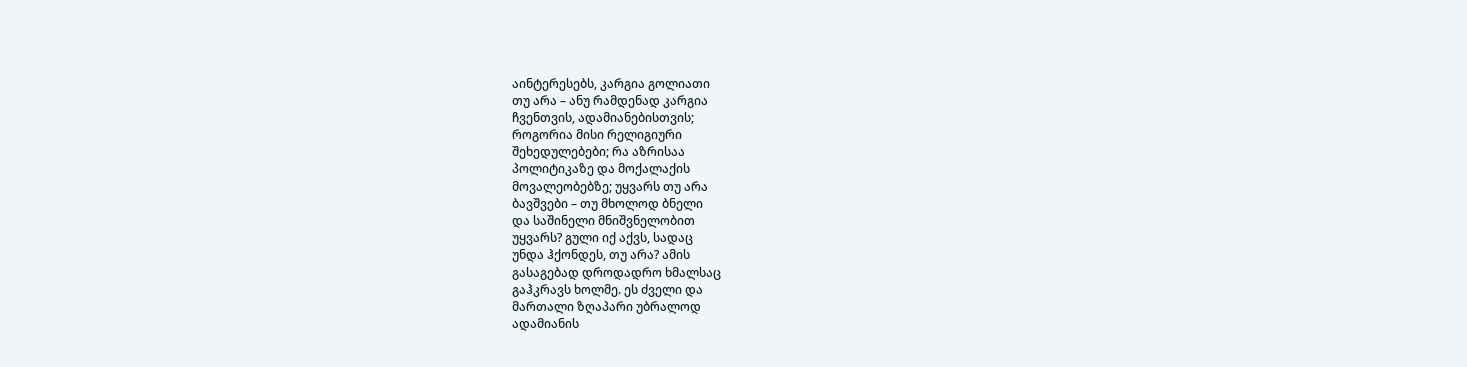აინტერესებს, კარგია გოლიათი
თუ არა – ანუ რამდენად კარგია
ჩვენთვის, ადამიანებისთვის;
როგორია მისი რელიგიური
შეხედულებები; რა აზრისაა
პოლიტიკაზე და მოქალაქის
მოვალეობებზე; უყვარს თუ არა
ბავშვები – თუ მხოლოდ ბნელი
და საშინელი მნიშვნელობით
უყვარს? გული იქ აქვს, სადაც
უნდა ჰქონდეს, თუ არა? ამის
გასაგებად დროდადრო ხმალსაც
გაჰკრავს ხოლმე. ეს ძველი და
მართალი ზღაპარი უბრალოდ
ადამიანის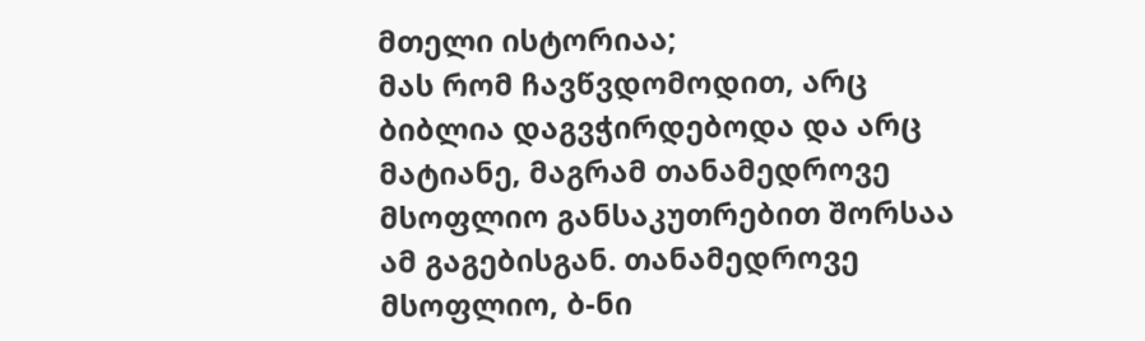მთელი ისტორიაა;
მას რომ ჩავწვდომოდით, არც
ბიბლია დაგვჭირდებოდა და არც
მატიანე, მაგრამ თანამედროვე
მსოფლიო განსაკუთრებით შორსაა
ამ გაგებისგან. თანამედროვე
მსოფლიო, ბ-ნი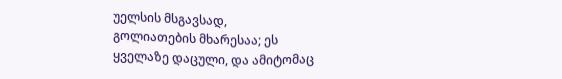უელსის მსგავსად,
გოლიათების მხარესაა; ეს
ყველაზე დაცული, და ამიტომაც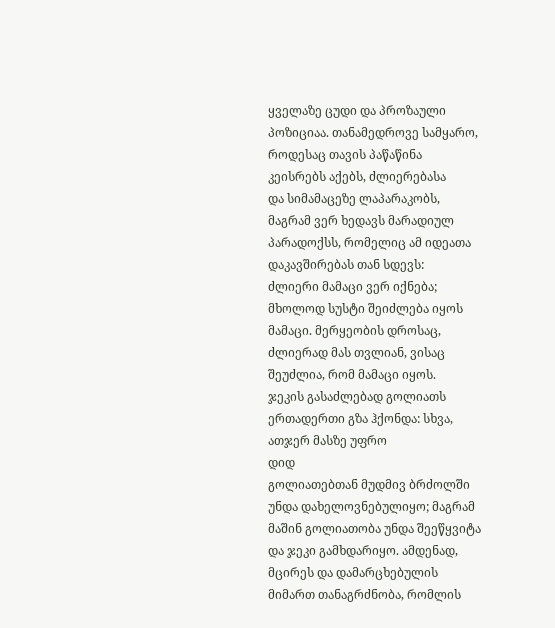ყველაზე ცუდი და პროზაული
პოზიციაა. თანამედროვე სამყარო,
როდესაც თავის პაწაწინა
კეისრებს აქებს, ძლიერებასა
და სიმამაცეზე ლაპარაკობს,
მაგრამ ვერ ხედავს მარადიულ
პარადოქსს, რომელიც ამ იდეათა
დაკავშირებას თან სდევს:
ძლიერი მამაცი ვერ იქნება;
მხოლოდ სუსტი შეიძლება იყოს
მამაცი. მერყეობის დროსაც,
ძლიერად მას თვლიან, ვისაც
შეუძლია, რომ მამაცი იყოს.
ჯეკის გასაძლებად გოლიათს
ერთადერთი გზა ჰქონდა: სხვა,
ათჯერ მასზე უფრო
დიდ
გოლიათებთან მუდმივ ბრძოლში
უნდა დახელოვნებულიყო; მაგრამ
მაშინ გოლიათობა უნდა შეეწყვიტა
და ჯეკი გამხდარიყო. ამდენად,
მცირეს და დამარცხებულის
მიმართ თანაგრძნობა, რომლის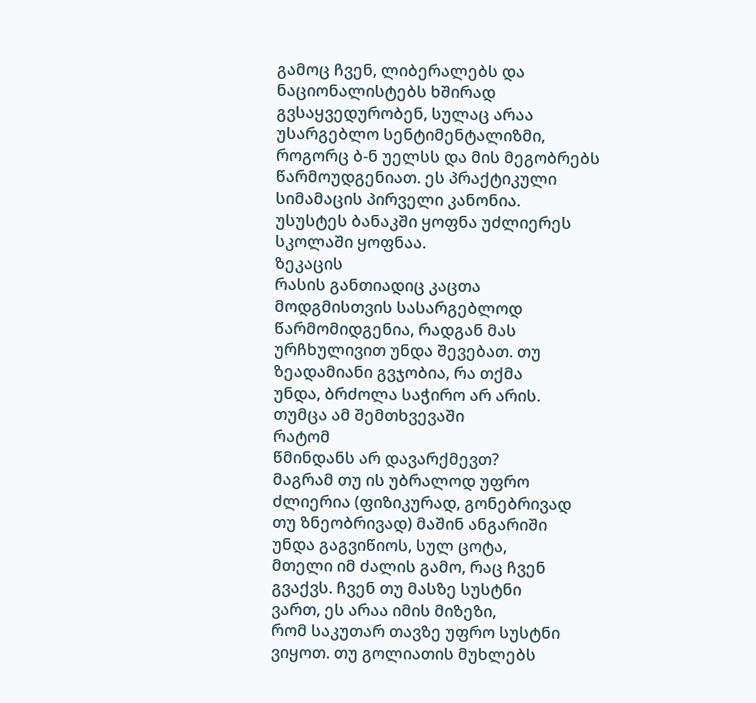გამოც ჩვენ, ლიბერალებს და
ნაციონალისტებს ხშირად
გვსაყვედურობენ, სულაც არაა
უსარგებლო სენტიმენტალიზმი,
როგორც ბ-ნ უელსს და მის მეგობრებს
წარმოუდგენიათ. ეს პრაქტიკული
სიმამაცის პირველი კანონია.
უსუსტეს ბანაკში ყოფნა უძლიერეს
სკოლაში ყოფნაა.
ზეკაცის
რასის განთიადიც კაცთა
მოდგმისთვის სასარგებლოდ
წარმომიდგენია, რადგან მას
ურჩხულივით უნდა შევებათ. თუ
ზეადამიანი გვჯობია, რა თქმა
უნდა, ბრძოლა საჭირო არ არის.
თუმცა ამ შემთხვევაში
რატომ
წმინდანს არ დავარქმევთ?
მაგრამ თუ ის უბრალოდ უფრო
ძლიერია (ფიზიკურად, გონებრივად
თუ ზნეობრივად) მაშინ ანგარიში
უნდა გაგვიწიოს, სულ ცოტა,
მთელი იმ ძალის გამო, რაც ჩვენ
გვაქვს. ჩვენ თუ მასზე სუსტნი
ვართ, ეს არაა იმის მიზეზი,
რომ საკუთარ თავზე უფრო სუსტნი
ვიყოთ. თუ გოლიათის მუხლებს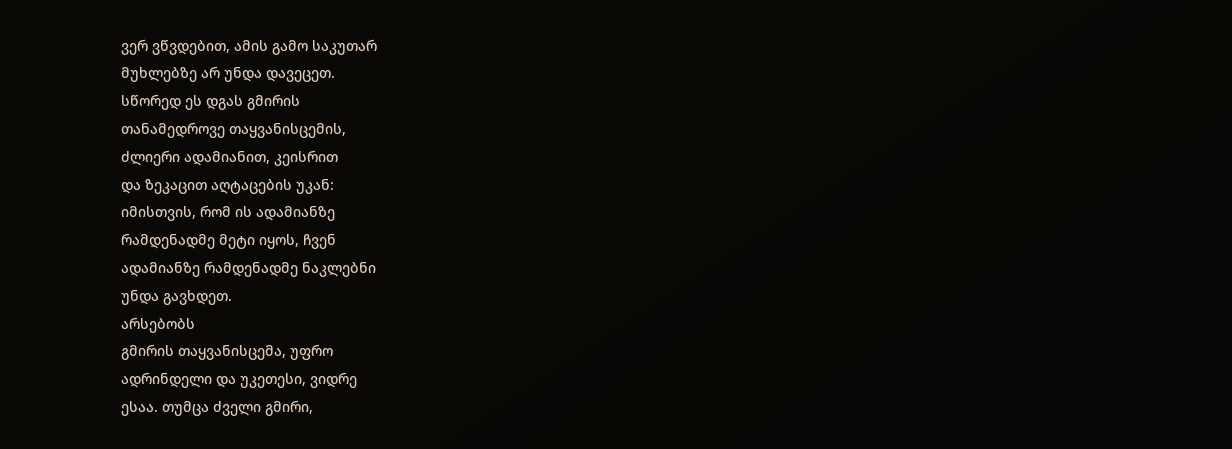ვერ ვწვდებით, ამის გამო საკუთარ
მუხლებზე არ უნდა დავეცეთ.
სწორედ ეს დგას გმირის
თანამედროვე თაყვანისცემის,
ძლიერი ადამიანით, კეისრით
და ზეკაცით აღტაცების უკან:
იმისთვის, რომ ის ადამიანზე
რამდენადმე მეტი იყოს, ჩვენ
ადამიანზე რამდენადმე ნაკლებნი
უნდა გავხდეთ.
არსებობს
გმირის თაყვანისცემა, უფრო
ადრინდელი და უკეთესი, ვიდრე
ესაა. თუმცა ძველი გმირი,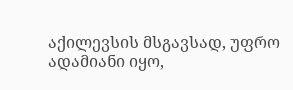აქილევსის მსგავსად, უფრო
ადამიანი იყო,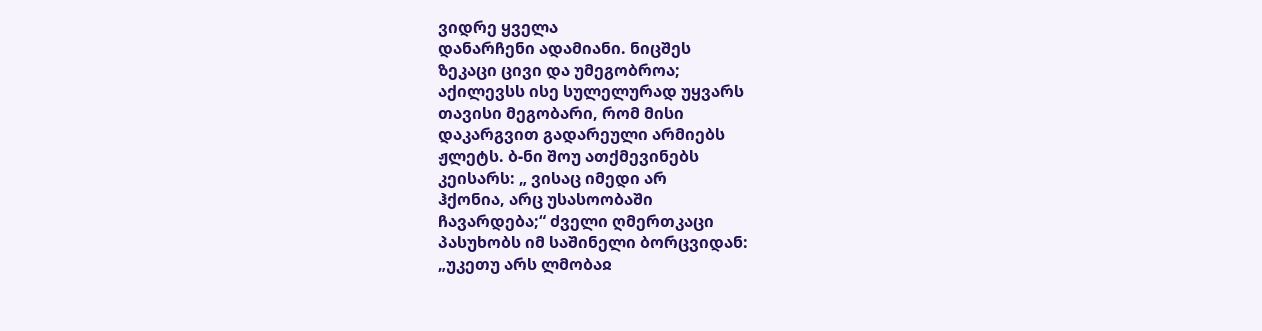ვიდრე ყველა
დანარჩენი ადამიანი. ნიცშეს
ზეკაცი ცივი და უმეგობროა;
აქილევსს ისე სულელურად უყვარს
თავისი მეგობარი, რომ მისი
დაკარგვით გადარეული არმიებს
ჟლეტს. ბ-ნი შოუ ათქმევინებს
კეისარს: „ ვისაც იმედი არ
ჰქონია, არც უსასოობაში
ჩავარდება;“ ძველი ღმერთკაცი
პასუხობს იმ საშინელი ბორცვიდან:
„უკეთუ არს ლმობაჲ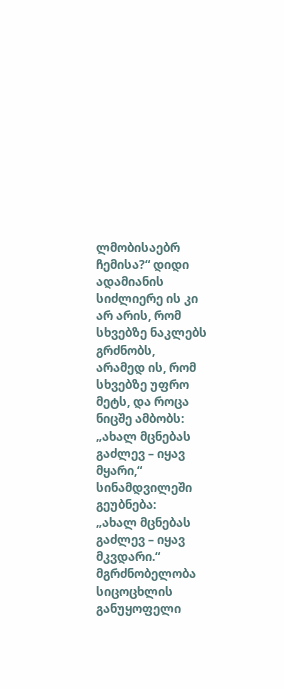ლმობისაებრ
ჩემისა?“ დიდი ადამიანის
სიძლიერე ის კი არ არის, რომ
სხვებზე ნაკლებს გრძნობს,
არამედ ის, რომ სხვებზე უფრო
მეტს, და როცა ნიცშე ამბობს:
„ახალ მცნებას გაძლევ – იყავ
მყარი,“ სინამდვილეში გეუბნება:
„ახალ მცნებას გაძლევ – იყავ
მკვდარი.“ მგრძნობელობა
სიცოცხლის განუყოფელი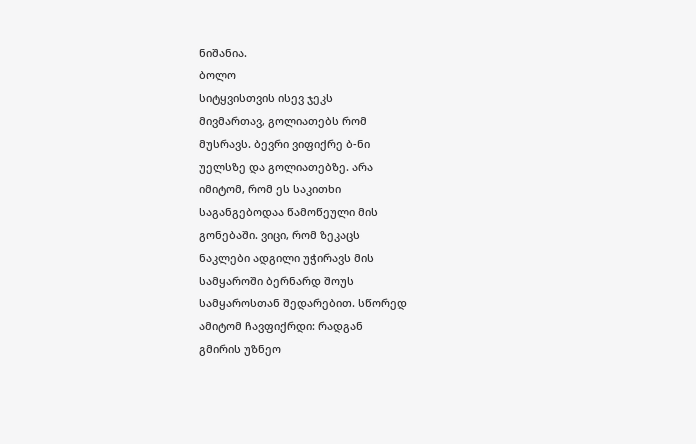ნიშანია.
ბოლო
სიტყვისთვის ისევ ჯეკს
მივმართავ, გოლიათებს რომ
მუსრავს. ბევრი ვიფიქრე ბ-ნი
უელსზე და გოლიათებზე. არა
იმიტომ, რომ ეს საკითხი
საგანგებოდაა წამოწეული მის
გონებაში. ვიცი, რომ ზეკაცს
ნაკლები ადგილი უჭირავს მის
სამყაროში ბერნარდ შოუს
სამყაროსთან შედარებით. სწორედ
ამიტომ ჩავფიქრდი: რადგან
გმირის უზნეო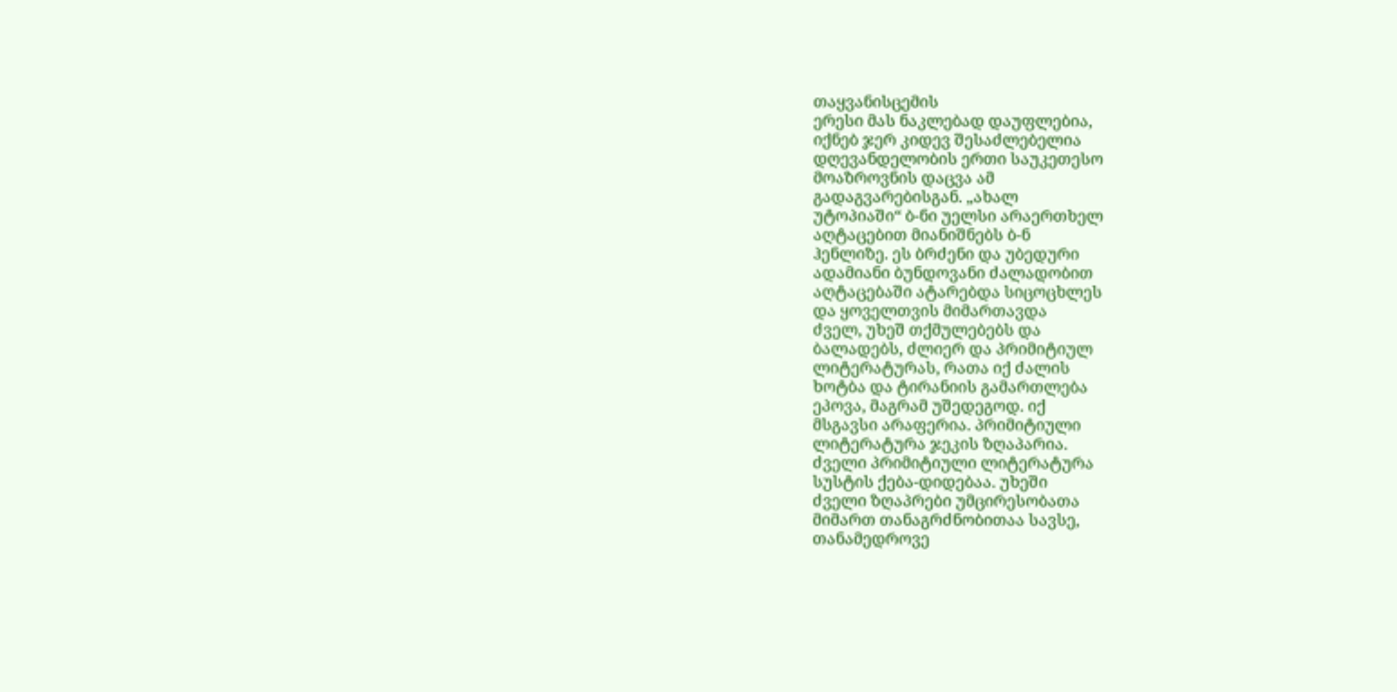თაყვანისცემის
ერესი მას ნაკლებად დაუფლებია,
იქნებ ჯერ კიდევ შესაძლებელია
დღევანდელობის ერთი საუკეთესო
მოაზროვნის დაცვა ამ
გადაგვარებისგან. „ახალ
უტოპიაში“ ბ-ნი უელსი არაერთხელ
აღტაცებით მიანიშნებს ბ-ნ
ჰენლიზე. ეს ბრძენი და უბედური
ადამიანი ბუნდოვანი ძალადობით
აღტაცებაში ატარებდა სიცოცხლეს
და ყოველთვის მიმართავდა
ძველ, უხეშ თქმულებებს და
ბალადებს, ძლიერ და პრიმიტიულ
ლიტერატურას, რათა იქ ძალის
ხოტბა და ტირანიის გამართლება
ეპოვა, მაგრამ უშედეგოდ. იქ
მსგავსი არაფერია. პრიმიტიული
ლიტერატურა ჯეკის ზღაპარია.
ძველი პრიმიტიული ლიტერატურა
სუსტის ქება-დიდებაა. უხეში
ძველი ზღაპრები უმცირესობათა
მიმართ თანაგრძნობითაა სავსე,
თანამედროვე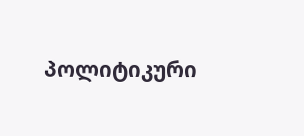პოლიტიკური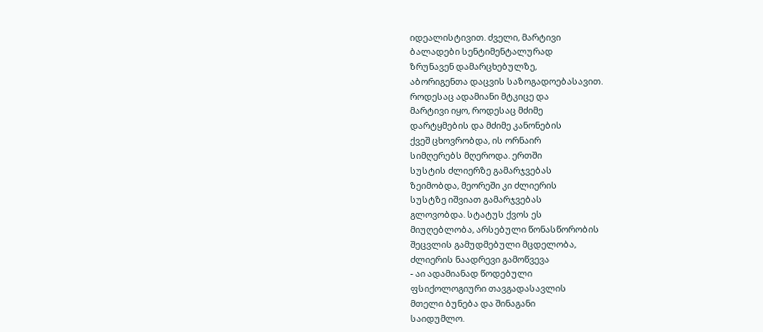იდეალისტივით. ძველი, მარტივი
ბალადები სენტიმენტალურად
ზრუნავენ დამარცხებულზე,
აბორიგენთა დაცვის საზოგადოებასავით.
როდესაც ადამიანი მტკიცე და
მარტივი იყო, როდესაც მძიმე
დარტყმების და მძიმე კანონების
ქვეშ ცხოვრობდა, ის ორნაირ
სიმღერებს მღეროდა. ერთში
სუსტის ძლიერზე გამარჯვებას
ზეიმობდა, მეორეში კი ძლიერის
სუსტზე იშვიათ გამარჯვებას
გლოვობდა. სტატუს ქვოს ეს
მიუღებლობა, არსებული წონასწორობის
შეცვლის გამუდმებული მცდელობა,
ძლიერის ნაადრევი გამოწვევა
- აი ადამიანად წოდებული
ფსიქოლოგიური თავგადასავლის
მთელი ბუნება და შინაგანი
საიდუმლო.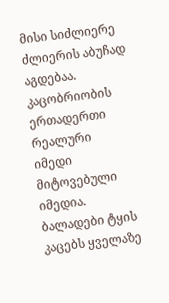მისი სიძლიერე
ძლიერის აბუჩად აგდებაა.
კაცობრიობის ერთადერთი რეალური
იმედი მიტოვებული იმედია.
ბალადები ტყის კაცებს ყველაზე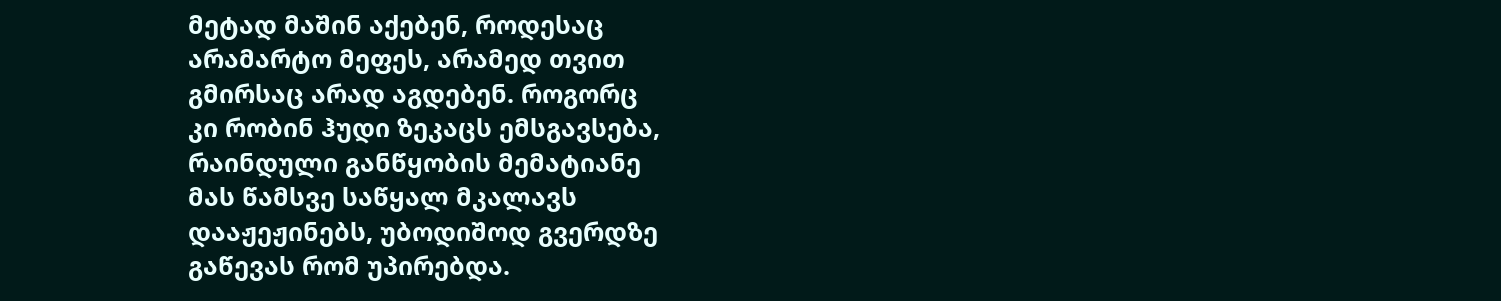მეტად მაშინ აქებენ, როდესაც
არამარტო მეფეს, არამედ თვით
გმირსაც არად აგდებენ. როგორც
კი რობინ ჰუდი ზეკაცს ემსგავსება,
რაინდული განწყობის მემატიანე
მას წამსვე საწყალ მკალავს
დააჟეჟინებს, უბოდიშოდ გვერდზე
გაწევას რომ უპირებდა.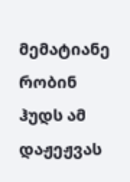მემატიანე
რობინ ჰუდს ამ დაჟეჟვას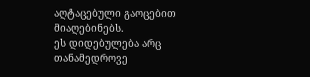აღტაცებული გაოცებით მიაღებინებს.
ეს დიდებულება არც თანამედროვე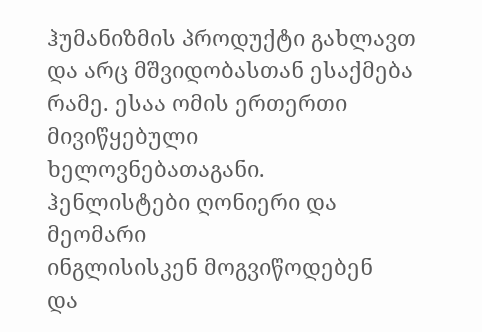ჰუმანიზმის პროდუქტი გახლავთ
და არც მშვიდობასთან ესაქმება
რამე. ესაა ომის ერთერთი
მივიწყებული ხელოვნებათაგანი.
ჰენლისტები ღონიერი და მეომარი
ინგლისისკენ მოგვიწოდებენ
და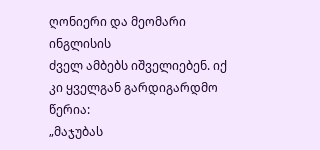ღონიერი და მეომარი ინგლისის
ძველ ამბებს იშველიებენ. იქ
კი ყველგან გარდიგარდმო წერია:
„მაჯუბას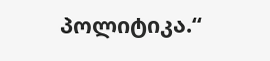პოლიტიკა.“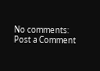No comments:
Post a Comment